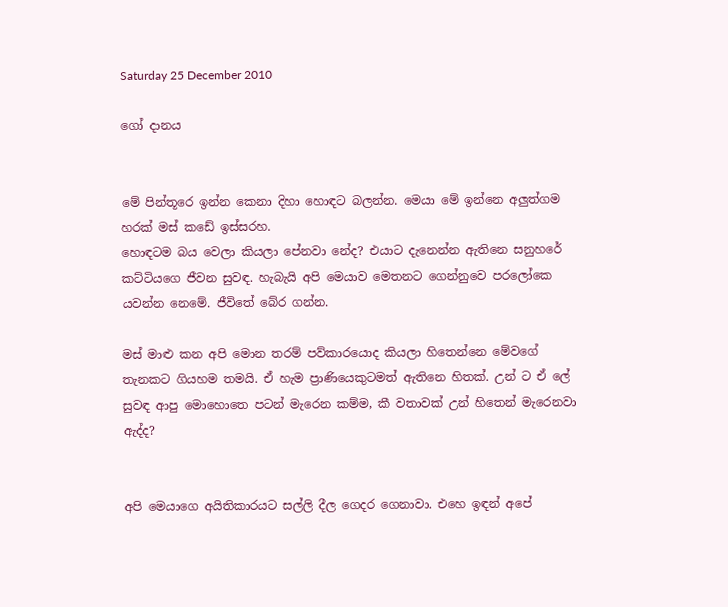Saturday 25 December 2010

ගෝ දානය


මේ පින්තූරෙ ඉන්න කෙනා දිහා හොඳට බලන්න. මෙයා මේ ඉන්නෙ අලුත්ගම හරක් මස් කඩේ ඉස්සරහ.
හොඳටම බය වෙලා කියලා පේනවා නේද? එයාට දැනෙන්න ඇතිනෙ සනුහරේ කට්ටියගෙ ජීවන සුවඳ. හැබැයි අපි මෙයාව මෙතනට ගෙන්නුවෙ පරලෝකෙ යවන්න නෙමේ. ජීවිතේ බේර ගන්න.

මස් මාළු කන අපි මොන තරම් පව්කාරයොද කියලා හිතෙන්නෙ මේවගේ තැනකට ගියහම තමයි. ඒ හැම ප්‍රාණියෙකුටමත් ඇතිනෙ හිතක්. උන් ට ඒ ලේ සුවඳ ආපු මොහොතෙ පටන් මැරෙන කම්ම, කී වතාවක් උන් හිතෙන් මැරෙනවා ඇද්ද?


අපි මෙයාගෙ අයිතිකාරයට සල්ලි දීල ගෙදර ගෙනාවා. එහෙ ඉඳන් අපේ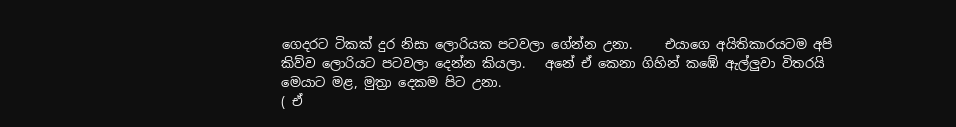ගෙදරට ටිකක් දුර නිසා ලොරියක පටවලා ගේන්න උනා.     එයාගෙ අයිතිකාරයටම අපි කිව්ව ලොරියට පටවලා දෙන්න කියලා.   අනේ ඒ කෙනා ගිහින් කඹේ ඇල්ලුවා විතරයි මෙයාට මළ, මුත්‍රා දෙකම පිට උනා.
( ඒ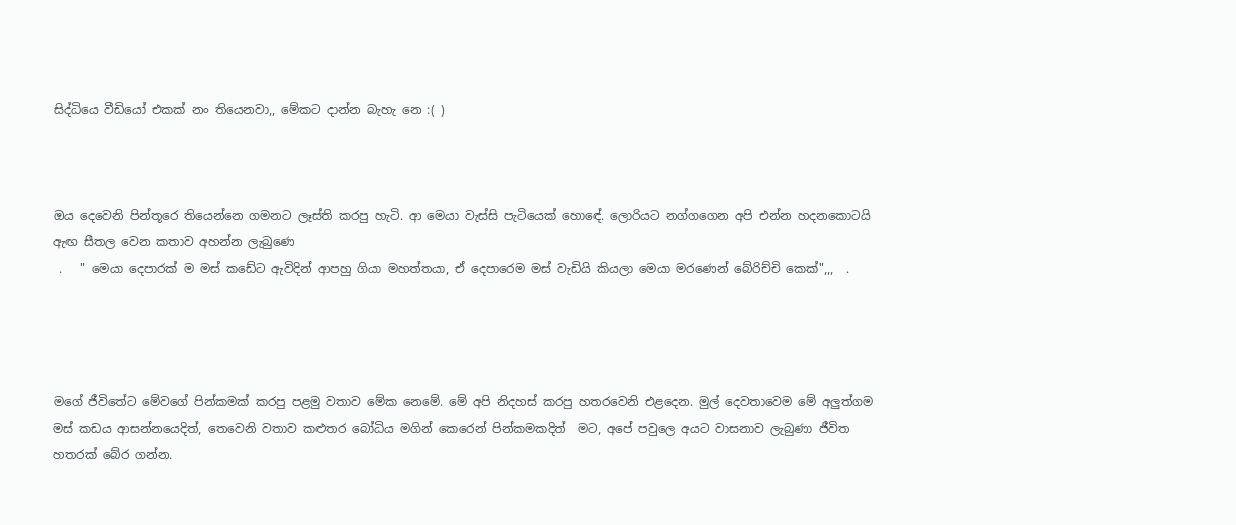සිද්ධියෙ වීඩියෝ එකක් නං තියෙනවා,, මේකට දාන්න බැහැ නෙ :( )



ඔය දෙවෙනි පින්තූරෙ තියෙන්නෙ ගමනට ලෑස්ති කරපු හැටි. ආ මෙයා වැස්සි පැටියෙක් හොඳේ. ලොරියට නග්ගගෙන අපි එන්න හදනකොටයි ඇඟ සීතල වෙන කතාව අහන්න ලැබුණෙ
 .   " මෙයා දෙපාරක් ම මස් කඩේට ඇවිදින් ආපහු ගියා මහත්තයා, ඒ දෙපාරෙම මස් වැඩියි කියලා මෙයා මරණෙන් බේරිච්චි කෙක්",,,  .




මගේ ජීවිතේට මේවගේ පින්කමක් කරපු පළමු වතාව මේක නෙමේ. මේ අපි නිදහස් කරපු හතරවෙනි එළදෙන. මුල් දෙවතාවෙම මේ අලුත්ගම මස් කඩය ආසන්නයෙදිත්, තෙවෙනි වතාව කළුතර බෝධිය මගින් කෙරෙන් පින්කමකදිත්  මට, අපේ පවුලෙ අයට වාසනාව ලැබුණා ජීවිත හතරක් බේර ගන්න.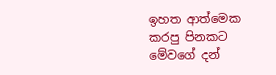ඉහත ආත්මෙක කරපු පිනකට මේවගේ දන්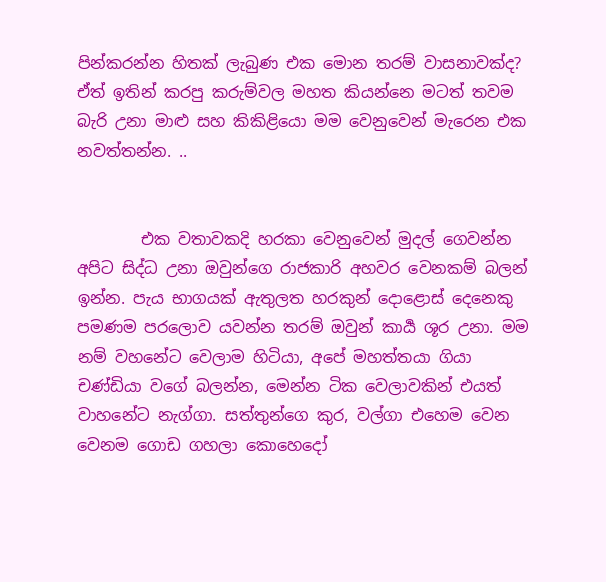පින්කරන්න හිතක් ලැබුණ එක මොන තරම් වාසනාවක්ද? ඒත් ඉතින් කරපු කරුම්වල මහත කියන්නෙ මටත් තවම බැරි උනා මාළු සහ කිකිළියො මම වෙනුවෙන් මැරෙන එක නවත්තන්න. ..


        එක වතාවකදි හරකා වෙනුවෙන් මුදල් ගෙවන්න අපිට සිද්ධ උනා ඔවුන්ගෙ රාජකාරි අහවර වෙනකම් බලන් ඉන්න. පැය භාගයක් ඇතුලත හරකුන් දොළොස් දෙනෙකු පමණම පරලොව යවන්න තරම් ඔවුන් කාර්‍ය ශූර උනා. මම නම් වහනේට වෙලාම හිටියා, අපේ මහත්තයා ගියා චණ්ඩියා වගේ බලන්න, මෙන්න ටික වෙලාවකින් එයත් වාහනේට නැග්ගා. සත්තුන්ගෙ කුර, වල්ගා එහෙම වෙන වෙනම ගොඩ ගහලා කොහෙදෝ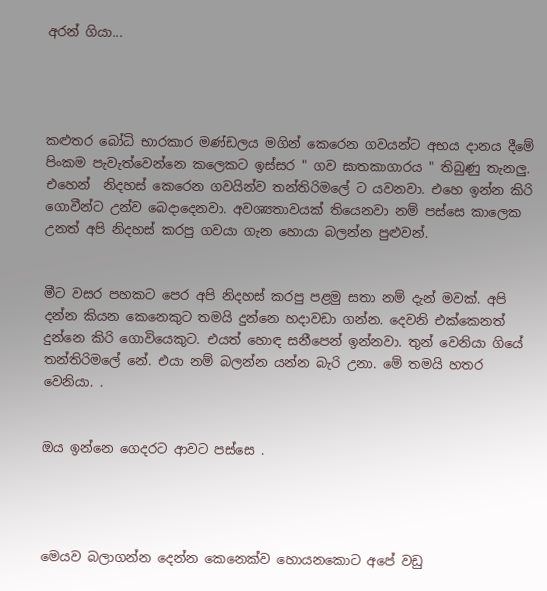අරන් ගියා...




කළුතර බෝධි භාරකාර මණ්ඩලය මගින් කෙරෙන ගවයන්ට අභය දානය දීමේ පිංකම පැවැත්වෙන්නෙ කලෙකට ඉස්සර " ගව ඝාතකාගාරය " තිබුණු තැනලු. එහෙන්  නිදහස් කෙරෙන ගවයින්ව තන්තිරිමලේ ට යවනවා. එහෙ ඉන්න කිරි ගොවීන්ට උන්ව බෙදාදෙනවා. අවශ්‍යතාවයක් තියෙනවා නම් පස්සෙ කාලෙක උනත් අපි නිදහස් කරපු ගවයා ගැන හොයා බලන්න පුළුවන්.


මීට වසර පහකට පෙර අපි නිදහස් කරපු පළමු සතා නම් දැන් මවක්. අපි දන්න කියන කෙනෙකුට තමයි දුන්නෙ හදාවඩා ගන්න. දෙවනි එක්කෙනත් දුන්නෙ කිරි ගොවියෙකුට. එයත් හොඳ සනීපෙන් ඉන්නවා. තුන් වෙනියා ගියේ තන්තිරිමලේ නේ. එයා නම් බලන්න යන්න බැරි උනා. මේ තමයි හතර වෙනියා. .


ඔය ඉන්නෙ ගෙදරට ආවට පස්සෙ .




මෙයව බලාගන්න දෙන්න කෙනෙක්ව හොයනකොට අපේ වඩු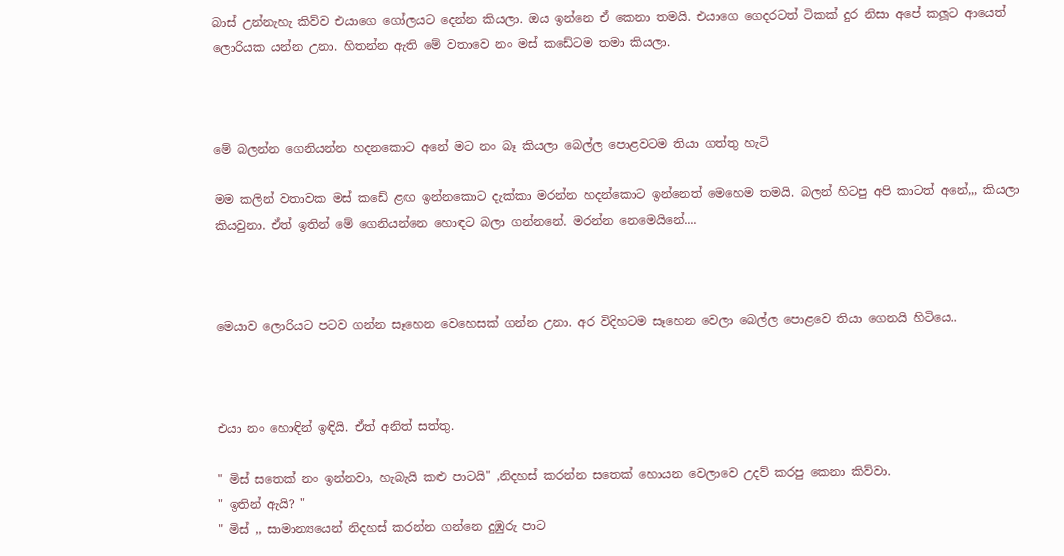බාස් උන්නැහැ කිව්ව එයාගෙ ගෝලයට දෙන්න කියලා. ඔය ඉන්නෙ ඒ කෙනා තමයි. එයාගෙ ගෙදරටත් ටිකක් දුර නිසා අපේ කලූට ආයෙත් ලොරියක යන්න උනා. හිතන්න ඇති මේ වතාවෙ නං මස් කඩේටම තමා කියලා.



මේ බලන්න ගෙනියන්න හදනකොට අනේ මට නං බෑ කියලා බෙල්ල පොළවටම තියා ගත්තු හැටි

මම කලින් වතාවක මස් කඩේ ළඟ ඉන්නකොට දැක්කා මරන්න හදන්කොට ඉන්නෙත් මෙහෙම තමයි. බලන් හිටපු අපි කාටත් අනේ,,, කියලා කියවුනා. ඒත් ඉතින් මේ ගෙනියන්නෙ හොඳට බලා ගන්නනේ. මරන්න නෙමෙයිනේ....



මෙයාව ලොරියට පටව ගන්න සෑහෙන වෙහෙසක් ගන්න උනා. අර විදිහටම සෑහෙන වෙලා බෙල්ල පොළවෙ තියා ගෙනයි හිටියෙ..



එයා නං හොඳින් ඉඳියි. ඒත් අනිත් සත්තු.

" මිස් සතෙක් නං ඉන්නවා, හැබැයි කළු පාටයි" ,නිදහස් කරන්න සතෙක් හොයන වෙලාවෙ උදව් කරපු කෙනා කිව්වා.
" ඉතින් ඇයි? "
" මිස් ,, සාමාන්‍යයෙන් නිදහස් කරන්න ගන්නෙ දුඹුරු පාට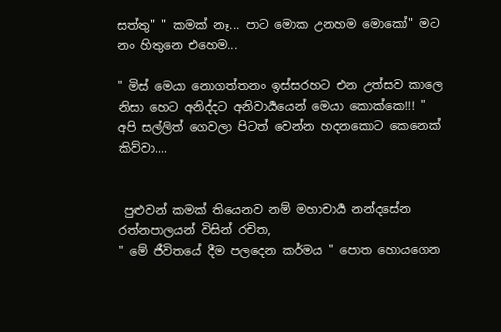සත්තු" " කමක් නෑ... පාට මොක උනහම මොකෝ" මට නං හිතුනෙ එහෙම...

" මිස් මෙයා නොගත්තනං ඉස්සරහට එන උත්සව කාලෙ නිසා හෙට අනිද්දට අනිවාර්‍යයෙන් මෙයා කොක්කෙ!!! "    අපි සල්ලිත් ගෙවලා පිටත් වෙන්න හදනකොට කෙනෙක් කිව්වා....


 පුළුවන් කමක් තියෙනව නම් මහාචාර්‍ය නන්දසේන රත්නපාලයන් විසින් රචිත,
" මේ ජීවිතයේ දීම පලදෙන කර්මය " පොත හොයගෙන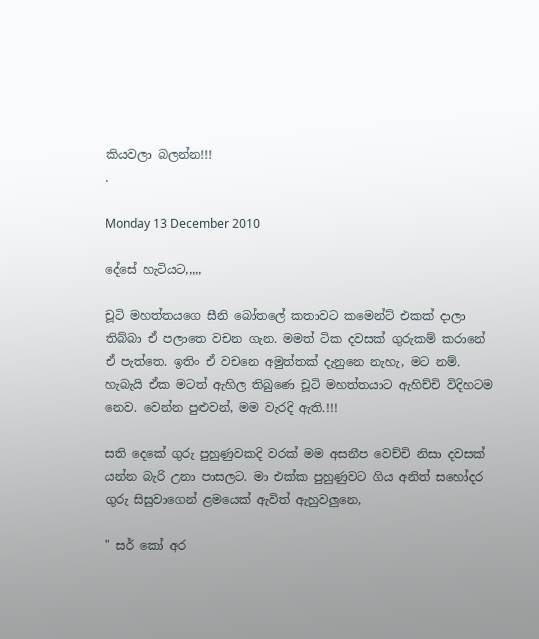කියවලා බලන්න!!!
.

Monday 13 December 2010

දේසේ හැටියට,,,,,

චූටි මහත්තයගෙ සීනි බෝතලේ කතාවට කමෙන්ට් එකක් දාලා තිබ්බා ඒ පලාතෙ වචන ගැන. මමත් ටික දවසක් ගුරුකම් කරානේ ඒ පැත්තෙ. ඉතිං ඒ වචනෙ අමුත්තක් දැනුනෙ නැහැ, මට නම්. හැබැයි ඒක මටත් ඇහිල තිබුණෙ චූටි මහත්තයාට ඇහිච්චි විදිහටම නෙව. වෙන්න පුළුවන්, මම වැරදි ඇති.!!!

සති දෙකේ ගුරු පුහුණුවකදි වරක් මම අසනීප වෙච්චි නිසා දවසක් යන්න බැරි උනා පාසලට. මා එක්ක පුහුණුවට ගිය අනිත් සහෝදර ගුරු සිසුවාගෙන් ළමයෙක් ඇවිත් ඇහුවලුනෙ,

" සර් කෝ අර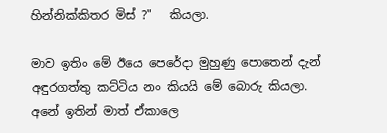හින්නික්කිතර මිස් ?"   කියලා.

මාව ඉතිං මේ ඊයෙ පෙරේදා මුහුණු පොතෙන් දැන් අඳුරගත්තු කට්ටිය නං කියයි මේ බොරු කියලා. අනේ ඉතින් මාත් ඒකාලෙ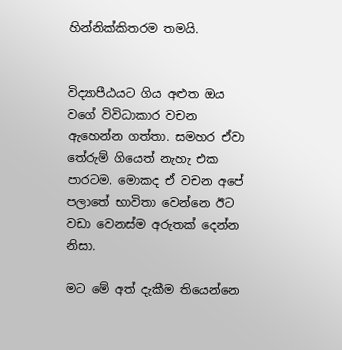හින්නික්කිතරම තමයි.


විද්‍යාපීඨයට ගිය අළුත ඔය වගේ විවිධාකාර වචන ඇහෙන්න ගත්තා. සමහර ඒවා තේරුම් ගියෙත් නැහැ එක පාරටම. මොකද ඒ වචන අපේ පලාතේ භාවිතා වෙන්නෙ ඊට වඩා වෙනස්ම අරුතක් දෙන්න නිසා.

මට මේ අත් දැකීම තියෙන්නෙ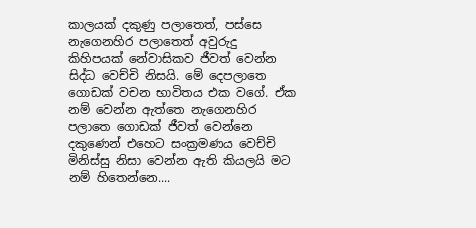කාලයක් දකුණු පලාතෙත්, පස්සෙ නැගෙනහිර පලාතෙත් අවුරුදු කිහිපයක් නේවාසිකව ජීවත් වෙන්න සිද්ධ වෙච්චි නිසයි. මේ දෙපලාතෙ ගොඩක් වචන භාවිතය එක වගේ. ඒක නම් වෙන්න ඇත්තෙ නැගෙනහිර පලාතෙ ගොඩක් ජීවත් වෙන්නෙ දකුණෙන් එහෙට සංක්‍රමණය වෙච්චි මිනිස්සු නිසා වෙන්න ඇති කියලයි මට නම් හිතෙන්නෙ....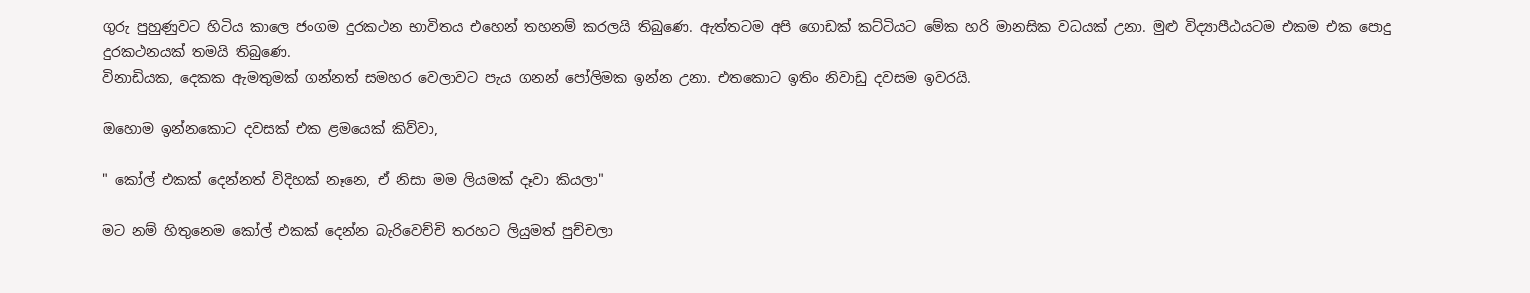ගුරු පුහුණුවට හිටිය කාලෙ ජංගම දුරකථන භාවිතය එහෙන් තහනම් කරලයි තිබුණෙ. ඇත්තටම අපි ගොඩක් කට්ටියට මේක හරි මානසික වධයක් උනා. මුළු විද්‍යාපීඨයටම එකම එක පොදු දුරකථනයක් තමයි තිබුණෙ.
විනාඩියක, දෙකක ඇමතුමක් ගන්නත් සමහර වෙලාවට පැය ගනන් පෝලිමක ඉන්න උනා. එතකොට ඉතිං නිවාඩු දවසම ඉවරයි.

ඔහොම ඉන්නකොට දවසක් එක ළමයෙක් කිව්වා,

" කෝල් එකක් දෙන්නත් විදිහක් නෑනෙ, ඒ නිසා මම ලියමක් දෑවා කියලා"

මට නම් හිතුනෙම කෝල් එකක් දෙන්න බැරිවෙච්චි තරහට ලියුමත් පුච්චලා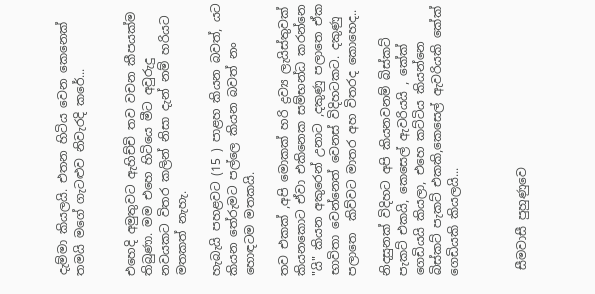දැම්මා කියලයි. එතන හිටිය වෙන කෙනෙක් තමයි මගේ ගැටළුව නිවැරදි කරේ...


එහෙදි අමුතුවට ඇහිච්චි තව වචන කීපයක්ම තිබුණා. මම එහෙ හිටියෙ මීට අවුරුදු නවයකට විතර කලින් නිසා දැන් නම් හරියට මතකත් නැහැ.

හැබැයි පහළවට (15 ) පාළහ කියන බවත්, යට කියන තේරුමට පල්ලෙ කියන බවත් නං හොඳටම මතකයි.

තව එකක් ,අපි මොකක් හරි ද්‍රව්‍ය ලැයිස්තුවක් කියනකොට ඒවා එකිනෙක සම්භන්ධ කරන්නෙ "යි" කියන අකුරෙන් උනාට ,දකුණු පලාතෙ ඒක භාවිතා වෙන්නෙත් වෙනස් විදිහටකට. දකුණු පලාතෙ  කිව්වට මාතර අහ විතරද කොහෙද..

නිදසුනක් විදිහට අපි කියනවනම් බිස්කට් පැකට් එකයි, කෙසෙල් ඇවරියයි , කේක් ගෙඩියයි කියලා, එහෙ කට්ටිය කියන්නෙ බිස්කට් පැකට් එකකි,කෙසෙල් ඇවරියකි කේක් ගෙඩියකි කියලයි...



 සීමවාසී පුහුණුවෙ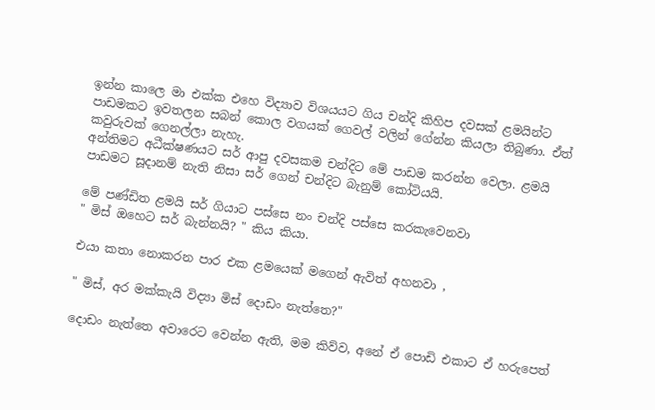ඉන්න කාලෙ මා එක්ක එහෙ විද්‍යාව විශයයට ගිය චන්දි කිහිප දවසක් ළමයින්ට පාඩමකට ඉවතලන සබන් කොල වගයක් ගෙවල් වලින් ගේන්න කියලා තිබුණා. ඒත් කවුරුවක් ගෙනල්ලා නැහැ.
අන්තිමට අධීක්ෂණයට සර් ආපු දවසකම චන්දිට මේ පාඩම කරන්න වෙලා. ළමයි පාඩමට සූදානම් නැති නිසා සර් ගෙන් චන්දිට බැනුම් කෝටියයි.

මේ පණ්ඩිත ළමයි සර් ගියාට පස්සෙ නං චන්දි පස්සෙ කරකැවෙනවා
" මිස් ඔහෙට සර් බැන්නයි? " කිය කියා.

එයා කතා නොකරන පාර එක ළමයෙක් මගෙන් ඇවිත් අහනවා ,

" මිස්, අර මක්කැයි විද්‍යා මිස් දොඩං නැත්තෙ?"

දොඩං නැත්තෙ අවාරෙට වෙන්න ඇති, මම කිව්ව, අනේ ඒ පොඩි එකාට ඒ හරුපෙත්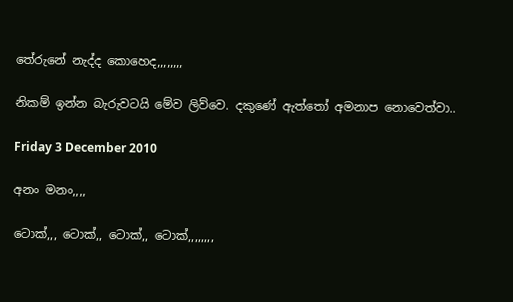තේරුනේ නැද්ද කොහෙද,,,,,,,,

නිකම් ඉන්න බැරුවටයි මේව ලිව්වෙ. දකුණේ ඇත්තෝ අමනාප නොවෙත්වා..

Friday 3 December 2010

අනං මනං,,,,

ටොක්,,, ටොක්,, ටොක්,, ටොක්,,,,,,,,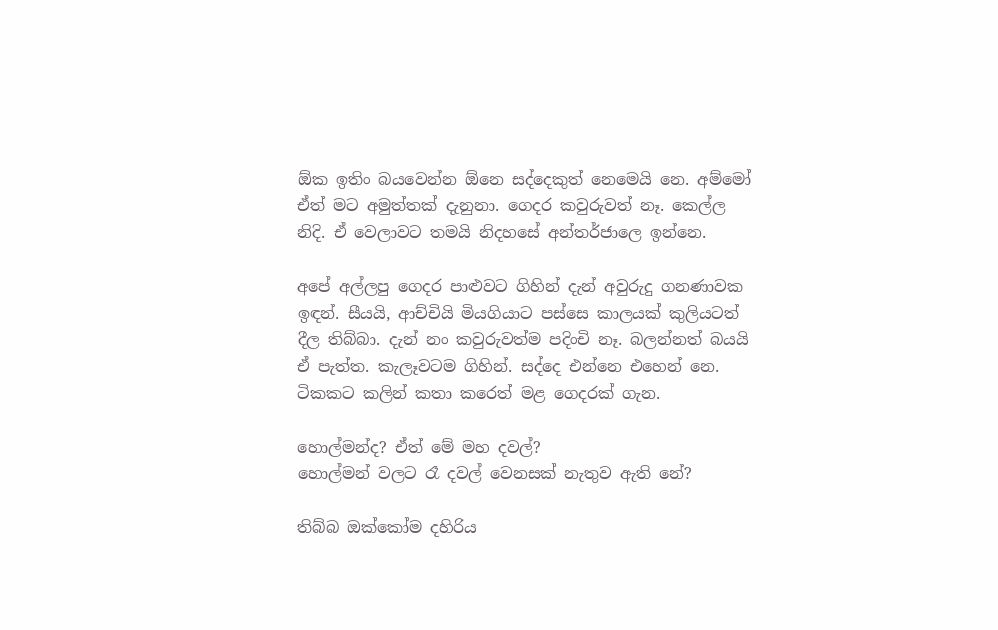ඕක ඉතිං බයවෙන්න ඕනෙ සද්දෙකුත් නෙමෙයි නෙ. අම්මෝ ඒත් මට අමුත්තක් දැනුනා. ගෙදර කවුරුවත් නෑ. කෙල්ල නිදි. ඒ වෙලාවට තමයි නිදහසේ අන්තර්ජාලෙ ඉන්නෙ.

අපේ අල්ලපු ගෙදර පාළුවට ගිහින් දැන් අවුරුදු ගනණාවක ඉඳන්. සීයයි, ආච්චියි මියගියාට පස්සෙ කාලයක් කුලියටත් දීල තිබ්බා. දැන් නං කවුරුවත්ම පදිංචි නෑ. බලන්නත් බයයි ඒ පැත්ත. කැලෑවටම ගිහින්. සද්දෙ එන්නෙ එහෙන් නෙ. ටිකකට කලින් කතා කරෙත් මළ ගෙදරක් ගැන.

හොල්මන්ද? ඒත් මේ මහ දවල්?
හොල්මන් වලට රෑ දවල් වෙනසක් නැතුව ඇති නේ?

තිබ්බ ඔක්කෝම දහිරිය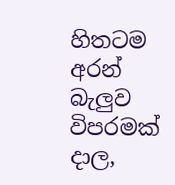හිතටම අරන් බැලුව විපරමක් දාල,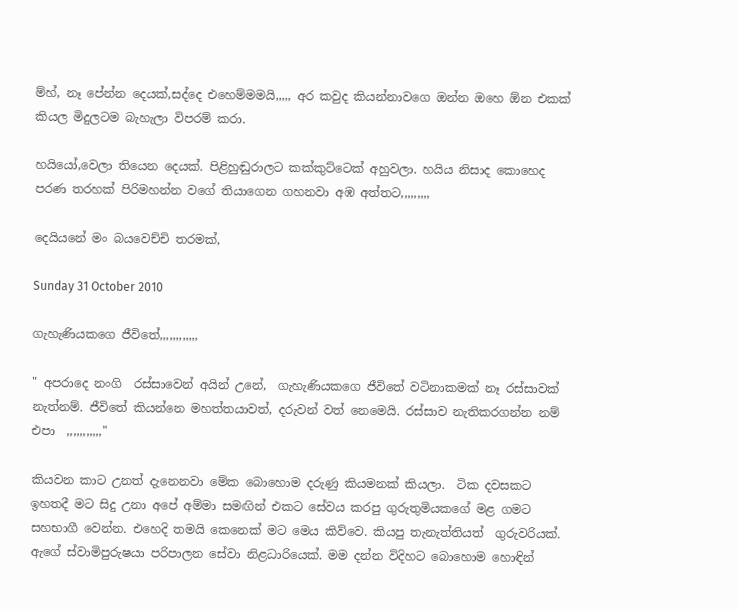ම්හ්, නෑ පේන්න දෙයක්,සද්දෙ එහෙම්මමයි,,,,, අර කවුද කියන්නාවගෙ ඔන්න ඔහෙ ඕන එකක් කියල මිදුලටම බැහැලා විපරම් කරා.

හයියෝ,වෙලා තියෙන දෙයක්. පිළිහුඬුරාලට කක්කුට්ටෙක් අහුවලා. හයිය නිසාද කොහෙද පරණ තරහක් පිරිමහන්න වගේ තියාගෙන ගහනවා අඹ අත්තට,,,,,,,,,

දෙයියනේ මං බයවෙච්චි තරමක්,

Sunday 31 October 2010

ගැහැණියකගෙ ජීවිතේ,,,,,,,,,,,,

" අපරාදෙ නංගි  රස්සාවෙන් අයින් උනේ,  ගැහැණියකගෙ ජීවිතේ වටිනාකමක් නෑ රස්සාවක් නැත්නම්. ජීවිතේ කියන්නෙ මහත්තයාවත්, දරුවන් වත් නෙමෙයි. රස්සාව නැතිකරගන්න නම් එපා  ,,,,,,,,,,,"

කියවන කාට උනත් දැනෙනවා මේක බොහොම දරුණු කියමනක් කියලා.  ටික දවසකට ඉහතදී මට සිදු උනා අපේ අම්මා සමඟින් එකට සේවය කරපු ගුරුතුමියකගේ මළ ගමට සහභාගී වෙන්න. එහෙදි තමයි කෙනෙක් මට මෙය කිව්වෙ. කියපු තැනැත්තියත්  ගුරුවරියක්. ඇගේ ස්වාමිපුරුෂයා පරිපාලන සේවා නිළධාරියෙක්. මම දන්න විදිහට බොහොම හොඳින්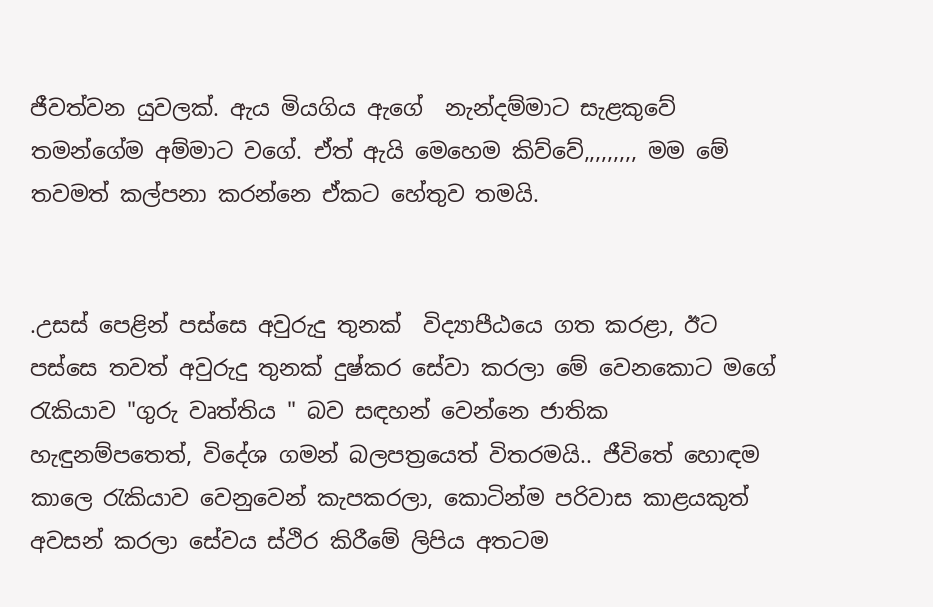ජීවත්වන යුවලක්. ඇය මියගිය ඇගේ  නැන්දම්මාට සැළකුවේ තමන්ගේම අම්මාට වගේ. ඒත් ඇයි මෙහෙම කිව්වේ,,,,,,,,, මම මේ තවමත් කල්පනා කරන්නෙ ඒකට හේතුව තමයි.


.උසස් පෙළින් පස්සෙ අවුරුදු තුනක්  විද්‍යාපීඨයෙ ගත කරළා, ඊට පස්සෙ තවත් අවුරුදු තුනක් දුෂ්කර සේවා කරලා මේ වෙනකොට මගේ රැකියාව "ගුරු වෘත්තිය " බව සඳහන් වෙන්නෙ ජාතික හැඳුනම්පතෙත්, විදේශ ගමන් බලපත්‍රයෙත් විතරමයි.. ජීවිතේ හොඳම කාලෙ රැකියාව වෙනුවෙන් කැපකරලා, කොටින්ම පරිවාස කාළයකුත් අවසන් කරලා සේවය ස්ථිර කිරීමේ ලිපිය අතටම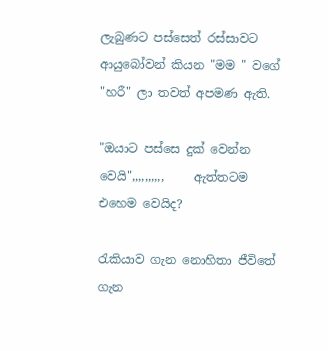ලැබුණට පස්සෙත් රස්සාවට ආයුබෝවන් කියන "මම " වගේ "හරී" ලා තවත් අපමණ ඇති.

"ඔයාට පස්සෙ දුක් වෙන්න වෙයි",,,,,,,,,,     ඇත්තටම එහෙම වෙයිද?

රැකියාව ගැන නොහිතා ජීවිතේ ගැන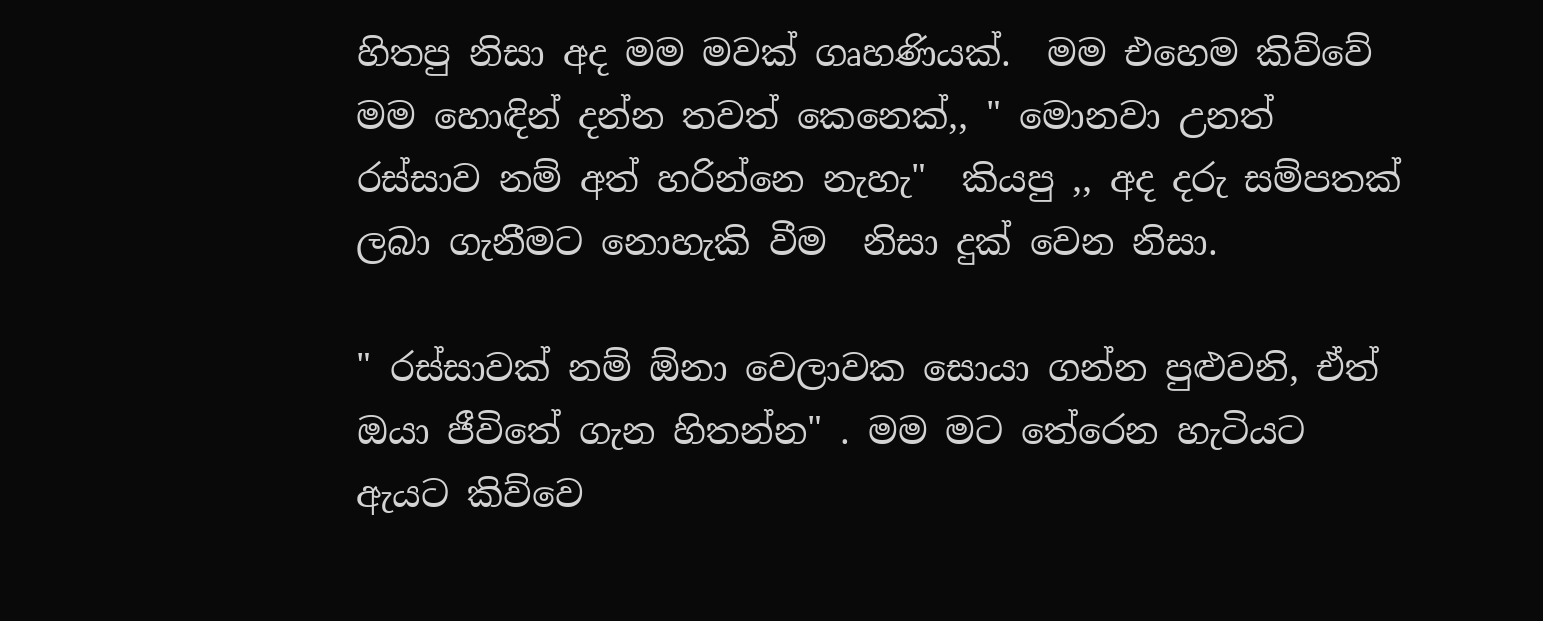හිතපු නිසා අද මම මවක් ගෘහණියක්.  මම එහෙම කිව්වේ මම හොඳින් දන්න තවත් කෙනෙක්,, " මොනවා උනත් රස්සාව නම් අත් හරින්නෙ නැහැ"  කියපු ,, අද දරු සම්පතක් ලබා ගැනීමට නොහැකි වීම  නිසා දුක් වෙන නිසා.

" රස්සාවක් නම් ඕනා වෙලාවක සොයා ගන්න පුළුවනි, ඒත් ඔයා ජීවිතේ ගැන හිතන්න" . මම මට තේරෙන හැටියට ඇයට කිව්වෙ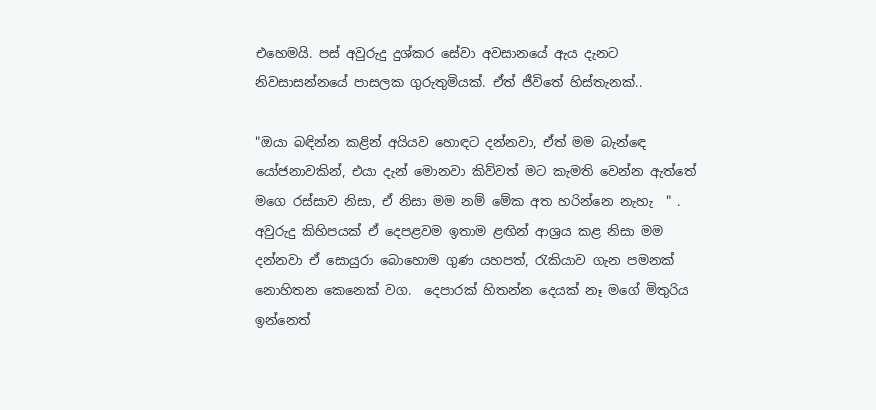එහෙමයි. පස් අවුරුදු දුශ්කර සේවා අවසානයේ ඇය දැනට නිවසාසන්නයේ පාසලක ගුරුතුමියක්. ඒත් ජීවිතේ හිස්තැනක්..

"ඔයා බඳින්න කළින් අයියව හොඳට දන්නවා, ඒත් මම බැන්ඳෙ යෝජනාවකින්, එයා දැන් මොනවා කිව්වත් මට කැමති වෙන්න ඇත්තේ මගෙ රස්සාව නිසා, ඒ නිසා මම නම් මේක අත හරින්නෙ නැහැ  " .  අවුරුදු කිහිපයක් ඒ දෙපළවම ඉතාම ළඟින් ආශ්‍රය කළ නිසා මම දන්නවා ඒ සොයුරා බොහොම ගුණ යහපත්, රැකියාව ගැන පමනක් නොහිතන කෙනෙක් වග.  දෙපාරක් හිතන්න දෙයක් නෑ මගේ මිතුරිය ඉන්නෙත්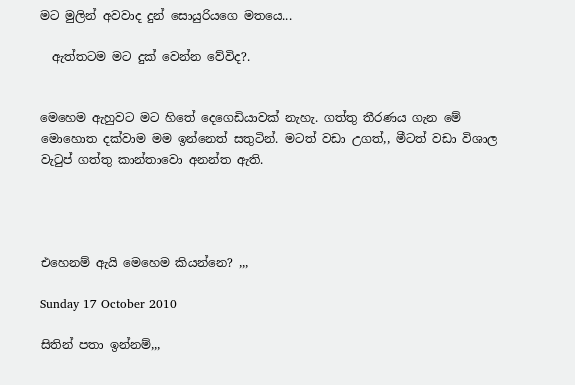මට මුලින් අවවාද දුන් සොයුරියගෙ මතයෙ...

  ඇත්තටම මට දුක් වෙන්න වේවිද?.


මෙහෙම ඇහුවට මට හිතේ දෙගෙඩියාවක් නැහැ. ගත්තු තීරණය ගැන මේ මොහොත දක්වාම මම ඉන්නෙත් සතුටින්. මටත් වඩා උගත්,, මීටත් වඩා විශාල වැටුප් ගත්තු කාන්තාවො අනන්ත ඇති.




එහෙනම් ඇයි මෙහෙම කියන්නෙ? ,,,

Sunday 17 October 2010

සිතින් පතා ඉන්නම්,,,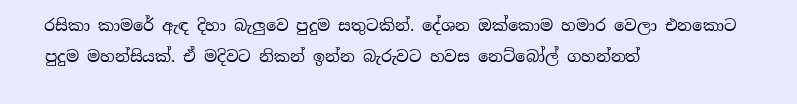රසිකා කාමරේ ඇඳ දිහා බැලුවෙ පුදුම සතුටකින්. දේශන ඔක්කොම හමාර වෙලා එනකොට පුදුම මහන්සියක්. ඒ මදිවට නිකන් ඉන්න බැරුවට හවස නෙට්බෝල් ගහන්නත්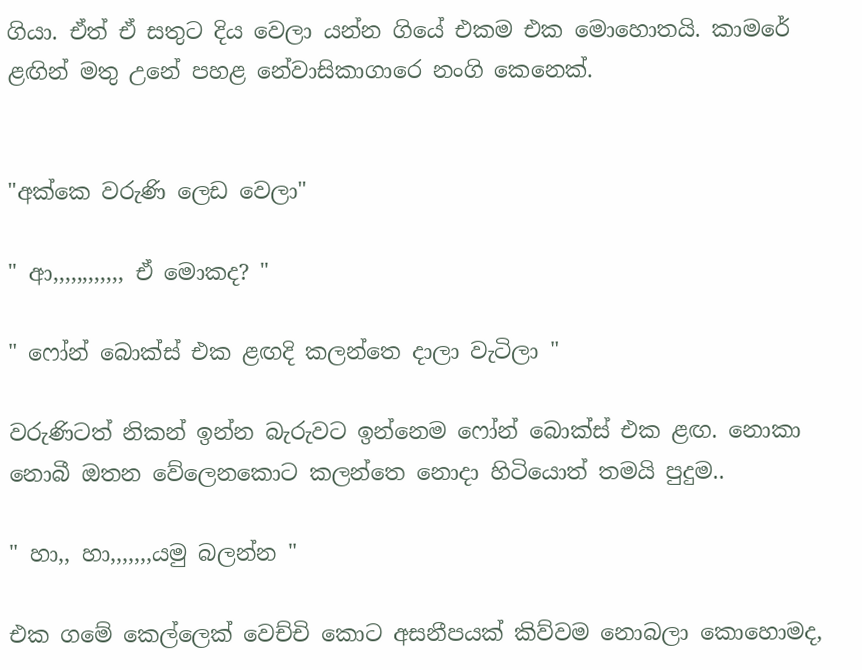ගියා. ඒත් ඒ සතුට දිය වෙලා යන්න ගියේ එකම එක මොහොතයි. කාමරේ ළඟින් මතු උනේ පහළ නේවාසිකාගාරෙ නංගි කෙනෙක්.


"අක්කෙ වරුණි ලෙඩ වෙලා"

" ආ,,,,,,,,,,,, ඒ මොකද? "

" ෆෝන් බොක්ස් එක ළඟදි කලන්තෙ දාලා වැටිලා "

වරුණිටත් නිකන් ඉන්න බැරුවට ඉන්නෙම ෆෝන් බොක්ස් එක ළඟ. නොකා නොබී ඔතන වේලෙනකොට කලන්තෙ නොදා හිටියොත් තමයි පුදුම..

" හා,, හා,,,,,,,යමු බලන්න "

එක ගමේ කෙල්ලෙක් වෙච්චි කොට අසනීපයක් කිව්වම නොබලා කොහොමද,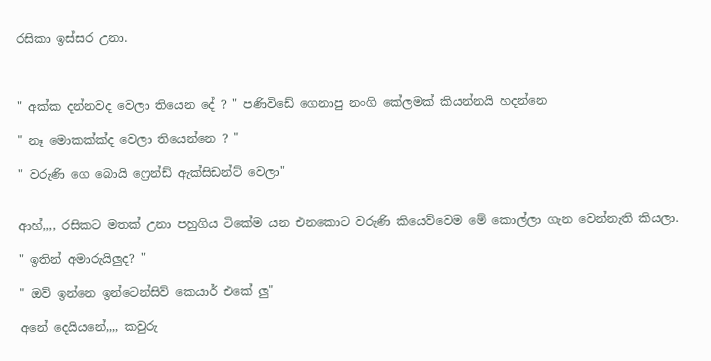රසිකා ඉස්සර උනා.



" අක්ක දන්නවද වෙලා තියෙන දේ ? " පණිවිඩේ ගෙනාපු නංගි කේලමක් කියන්නයි හදන්නෙ

" නෑ මොකක්ක්ද වෙලා තියෙන්නෙ ? "

" වරුණි ගෙ බොයි ෆ්‍රෙන්ඩ් ඇක්සිඩන්ට් වෙලා"


ආහ්,,,, රසිකට මතක් උනා පහුගිය ටිකේම යන එනකොට වරුණි කියෙව්වෙම මේ කොල්ලා ගැන වෙන්නැති කියලා.

" ඉතින් අමාරුයිලුද? "

" ඔව් ඉන්නෙ ඉන්ටෙන්සිව් කෙයාර් එකේ ලු"

අනේ දෙයියනේ,,,, කවුරු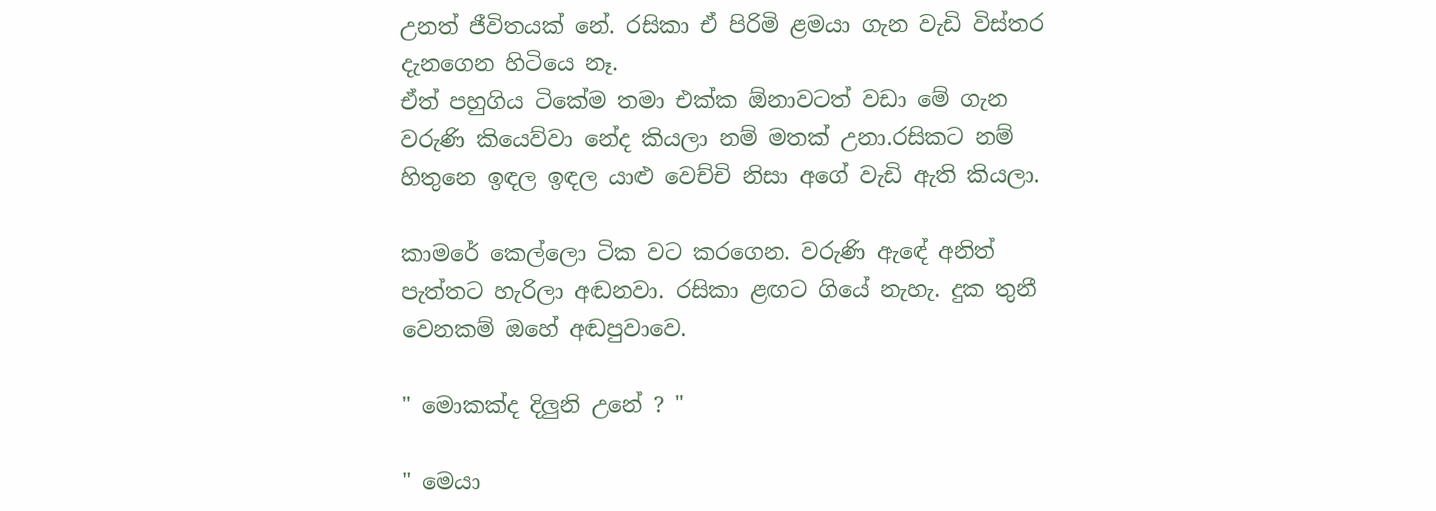උනත් ජීවිතයක් නේ. රසිකා ඒ පිරිමි ළමයා ගැන වැඩි විස්තර දැනගෙන හිටියෙ නෑ.
ඒත් පහුගිය ටිකේම තමා එක්ක ඕනාවටත් වඩා මේ ගැන වරුණි කියෙව්වා නේද කියලා නම් මතක් උනා.රසිකට නම් හිතුනෙ ඉඳල ඉඳල යාළු වෙච්චි නිසා අගේ වැඩි ඇති කියලා.

කාමරේ කෙල්ලො ටික වට කරගෙන. වරුණි ඇඳේ අනිත් පැත්තට හැරිලා අඬනවා. රසිකා ළඟට ගියේ නැහැ. දුක තුනී වෙනකම් ඔහේ අඬපුවාවෙ.

" මොකක්ද දිලුනි උනේ ? "

" මෙයා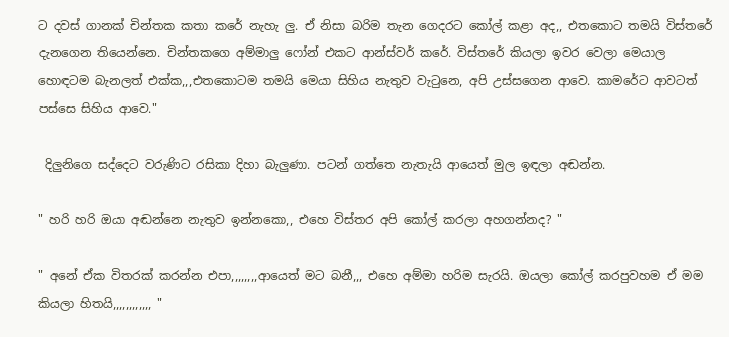ට දවස් ගානක් චින්තක කතා කරේ නැහැ ලු. ඒ නිසා බරිම තැන ගෙදරට කෝල් කළා අද,, එතකොට තමයි විස්තරේ දැනගෙන තියෙන්නෙ. චින්තකගෙ අම්මාලු ෆෝන් එකට ආන්ස්වර් කරේ. විස්තරේ කියලා ඉවර වෙලා මෙයාල හොඳටම බැනලත් එක්ක,,,එතකොටම තමයි මෙයා සිහිය නැතුව වැටුනෙ, අපි උස්සගෙන ආවෙ. කාමරේට ආවටත් පස්සෙ සිහිය ආවෙ."

 දිලුනිගෙ සද්දෙට වරුණිට රසිකා දිහා බැලුණා. පටන් ගත්තෙ නැතැයි ආයෙත් මුල ඉඳලා අඬන්න.

" හරි හරි ඔයා අඬන්නෙ නැතුව ඉන්නකො,, එහෙ විස්තර අපි කෝල් කරලා අහගන්නද? "

" අනේ ඒක විතරක් කරන්න එපා,,,,,,,,ආයෙත් මට බනී,,, එහෙ අම්මා හරිම සැරයි. ඔයලා කෝල් කරපුවහම ඒ මම කියලා හිතයි,,,,,,,,,,,, "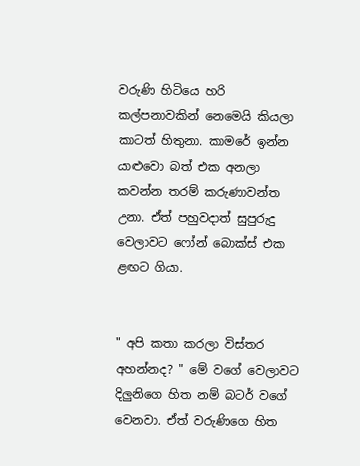වරුණි හිටියෙ හරි කල්පනාවකින් නෙමෙයි කියලා කාටත් හිතුනා. කාමරේ ඉන්න යාළුවො බත් එක අනලා කවන්න තරම් කරුණාවන්ත උනා. ඒත් පහුවදාත් සුපුරුදු වෙලාවට ෆෝන් බොක්ස් එක ළඟට ගියා.


" අපි කතා කරලා විස්තර අහන්නද? " මේ වගේ වෙලාවට දිලුනිගෙ හිත නම් බටර් වගේ වෙනවා. ඒත් වරුණිගෙ හිත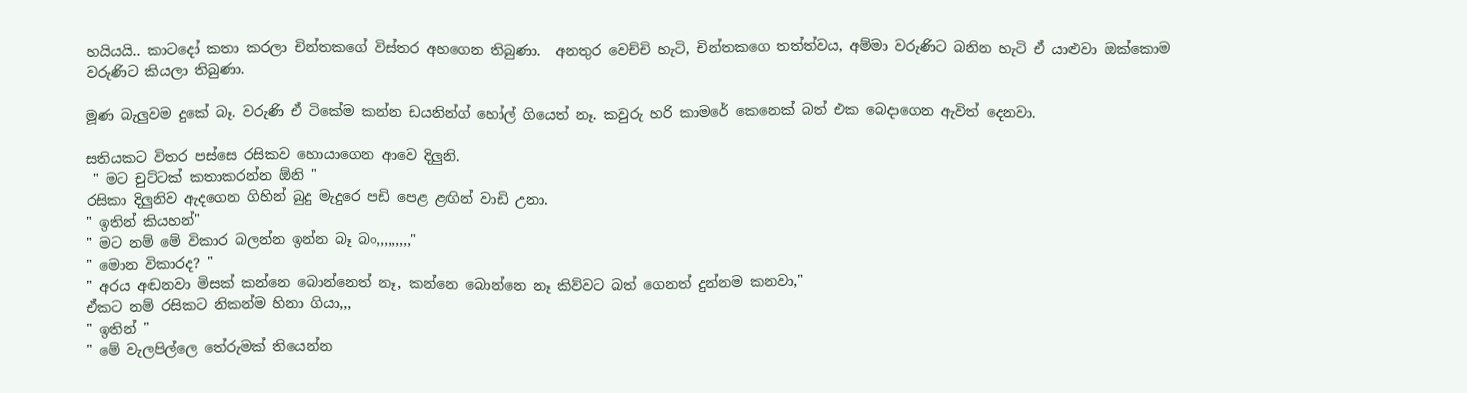හයියයි.. කාටදෝ කතා කරලා චින්තකගේ විස්තර අහගෙන තිබුණා.  අනතුර වෙච්චි හැටි, චින්තකගෙ තත්ත්වය, අම්මා වරුණිට බනින හැටි ඒ යාළුවා ඔක්කොම වරුණිට කියලා තිබුණා.

මූණ බැලුවම දුකේ බෑ. වරුණි ඒ ටිකේම කන්න ඩයනින්ග් හෝල් ගියෙත් නෑ. කවුරු හරි කාමරේ කෙනෙක් බත් එක බෙදාගෙන ඇවිත් දෙනවා.

සතියකට විතර පස්සෙ රසිකව හොයාගෙන ආවෙ දිලුනි.
 " මට චුට්ටක් කතාකරන්න ඕනි "
රසිකා දිලුනිව ඇදගෙන ගිහින් බුදු මැදුරෙ පඩි පෙළ ළඟින් වාඩි උනා.
" ඉතින් කියහන්"
" මට නම් මේ විකාර බලන්න ඉන්න බෑ බං,,,,,,,,,"
" මොන විකාරද? "
" අරය අඬනවා මිසක් කන්නෙ බොන්නෙත් නෑ, කන්නෙ බොන්නෙ නෑ කිව්වට බත් ගෙනත් දුන්නම කනවා,"
ඒකට නම් රසිකට නිකන්ම හිනා ගියා,,,
" ඉතින් "
" මේ වැලපිල්ලෙ තේරුමක් තියෙන්න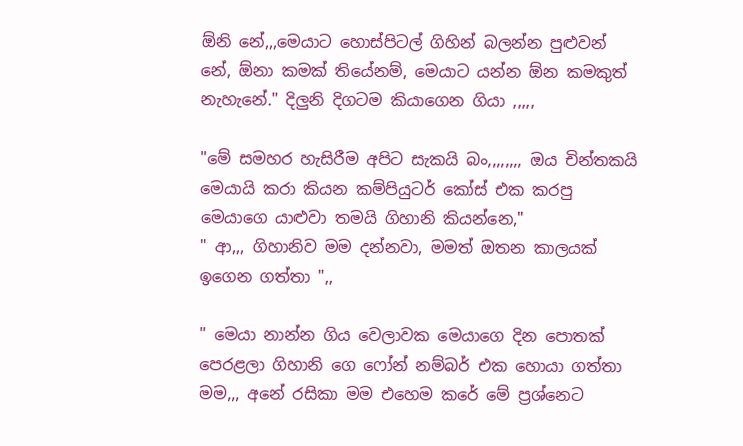ඕනි නේ,,,මෙයාට හොස්පිටල් ගිහින් බලන්න පුළුවන් නේ, ඕනා කමක් තියේනම්, මෙයාට යන්න ඕන කමකුත් නැහැනේ." දිලුනි දිගටම කියාගෙන ගියා ,,,,,

"මේ සමහර හැසිරීම අපිට සැකයි බං,,,,,,,, ඔය චින්තකයි මෙයායි කරා කියන කම්පියුටර් කෝස් එක කරපු මෙයාගෙ යාළුවා තමයි ගිහානි කියන්නෙ,"
" ආ,,, ගිහානිව මම දන්නවා, මමත් ඔතන කාලයක් ඉගෙන ගත්තා ",,

" මෙයා නාන්න ගිය වෙලාවක මෙයාගෙ දින පොතක් පෙරළලා ගිහානි ගෙ ෆෝන් නම්බර් එක හොයා ගත්තා මම,,, අනේ රසිකා මම එහෙම කරේ මේ ප්‍රශ්නෙට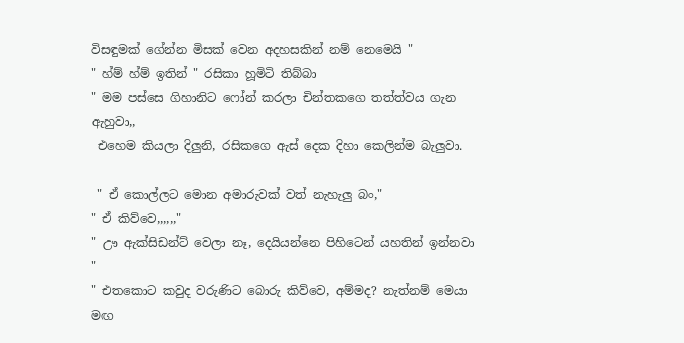විසඳුමක් ගේන්න මිසක් වෙන අදහසකින් නම් නෙමෙයි "
" හ්ම් හ්ම් ඉතින් " රසිකා හූමිටි තිබ්බා
" මම පස්සෙ ගිහානිට ෆෝන් කරලා චින්තකගෙ තත්ත්වය ගැන ඇහුවා,,
 එහෙම කියලා දිලුනි, රසිකගෙ ඇස් දෙක දිහා කෙලින්ම බැලුවා.

 " ඒ කොල්ලට මොන අමාරුවක් වත් නැහැලු බං,"
" ඒ කිව්වෙ,,,,,,"
" ඌ ඇක්සිඩන්ට් වෙලා නෑ, දෙයියන්නෙ පිහිටෙන් යහතින් ඉන්නවා "
" එතකොට කවුද වරුණිට බොරු කිව්වෙ, අම්මද? නැත්නම් මෙයා මඟ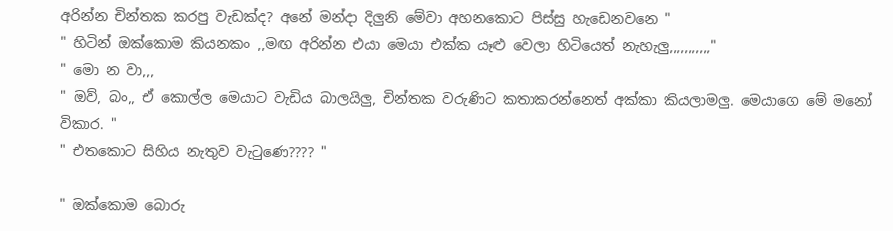අරින්න චින්තක කරපු වැඩක්ද? අනේ මන්දා දිලුනි මේවා අහනකොට පිස්සු හැඩෙනවනෙ "
" හිටින් ඔක්කොම කියනකං ,,මඟ අරින්න එයා මෙයා එක්ක යෑළු වෙලා හිටියෙත් නැහැලු,,,,,,,,,,,"
" මො න වා,,,
" ඔව්, බං,, ඒ කොල්ල මෙයාට වැඩිය බාලයිලු, චින්තක වරුණිට කතාකරන්නෙත් අක්කා කියලාමලු. මෙයාගෙ මේ මනෝ විකාර. "
" එතකොට සිහිය නැතුව වැටුණෙ???? "

" ඔක්කොම බොරු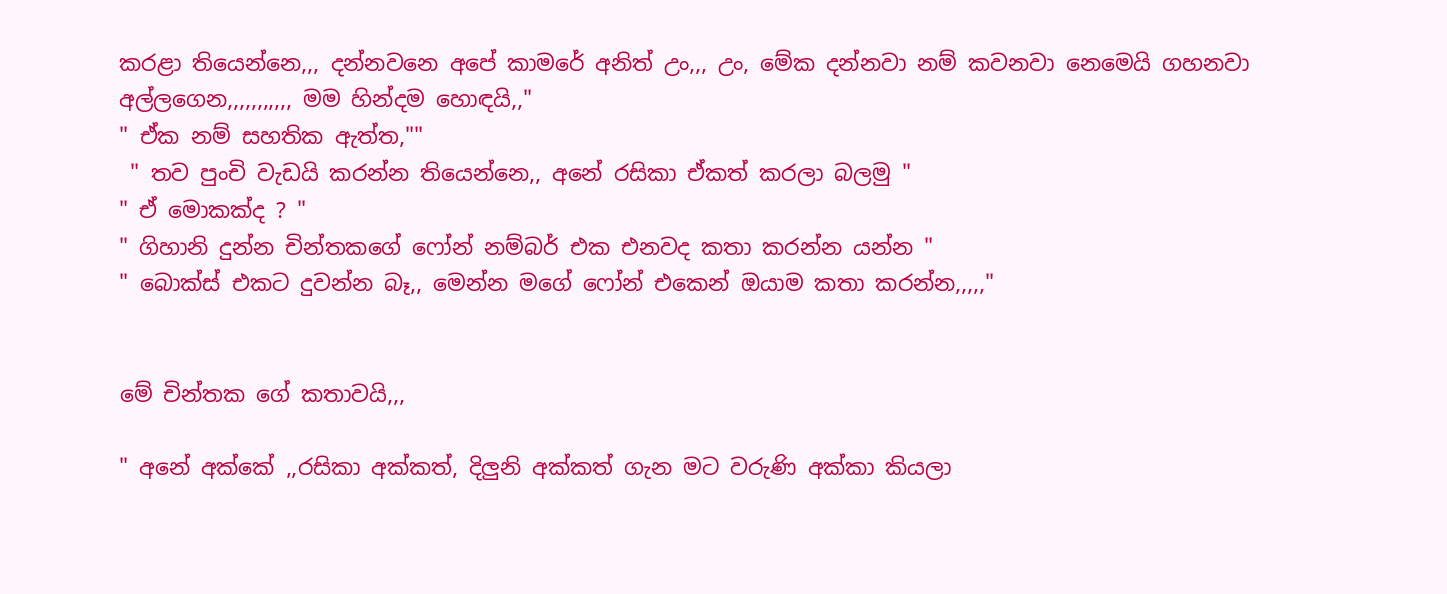කරළා තියෙන්නෙ,,, දන්නවනෙ අපේ කාමරේ අනිත් උං,,, උං, මේක දන්නවා නම් කවනවා නෙමෙයි ගහනවා අල්ලගෙන,,,,,,,,,,, මම හින්දම හොඳයි,,"
" ඒක නම් සහතික ඇත්ත,""
 " තව පුංචි වැඩයි කරන්න තියෙන්නෙ,, අනේ රසිකා ඒකත් කරලා බලමු "
" ඒ මොකක්ද ? "
" ගිහානි දුන්න චින්තකගේ ෆෝන් නම්බර් එක එනවද කතා කරන්න යන්න "
" බොක්ස් එකට දුවන්න බෑ,, මෙන්න මගේ ෆෝන් එකෙන් ඔයාම කතා කරන්න,,,,,"


මේ චින්තක ගේ කතාවයි,,,

" අනේ අක්කේ ,,රසිකා අක්කත්, දිලුනි අක්කත් ගැන මට වරුණි අක්කා කියලා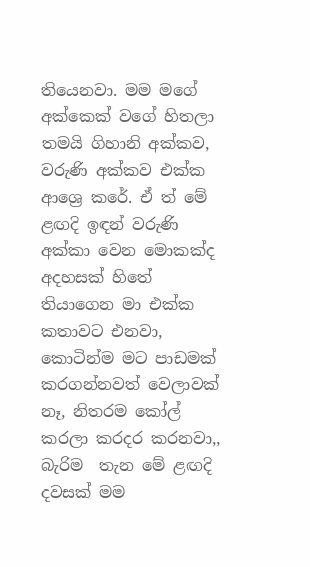තියෙනවා. මම මගේ අක්කෙක් වගේ හිතලා තමයි ගිහානි අක්කව, වරුණි අක්කව එක්ක ආශ්‍රෙ කරේ. ඒ ත් මේ ළඟදි ඉඳන් වරුණි අක්කා වෙන මොකක්ද අදහසක් හිතේ තියාගෙන මා එක්ක කතාවට එනවා, කොටින්ම මට පාඩමක් කරගන්නවත් වෙලාවක් නෑ, නිතරම කෝල් කරලා කරදර කරනවා,, බැරිම  තැන මේ ළඟදි දවසක් මම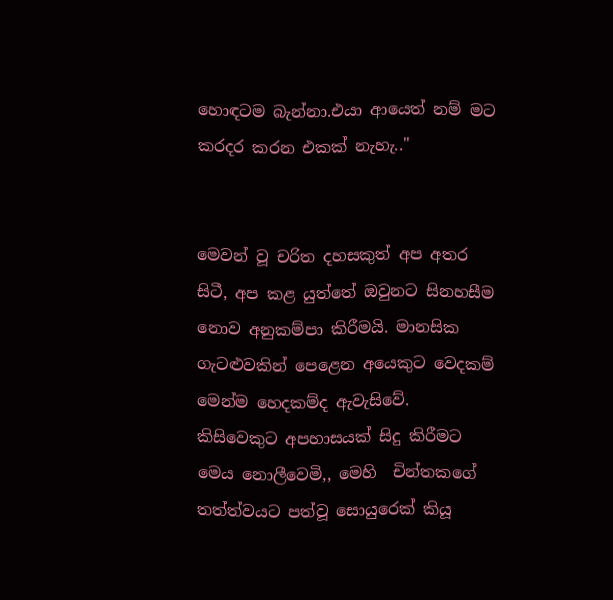හොඳටම බැන්නා.එයා ආයෙත් නම් මට කරදර කරන එකක් නැහැ.."


මෙවන් වූ චරිත දහසකුත් අප අතර සිටී, අප කළ යුත්තේ ඔවුනට සිනහසීම නොව අනුකම්පා කිරීමයි. මානසික ගැටළුවකින් පෙළෙන අයෙකුට වෙදකම් මෙන්ම හෙදකම්ද ඇවැසිවේ.
කිසිවෙකුට අපහාසයක් සිදු කිරීමට මෙය නොලීවෙමි,, මෙහි  චින්තකගේ තත්ත්වයට පත්වූ සොයුරෙක් කියූ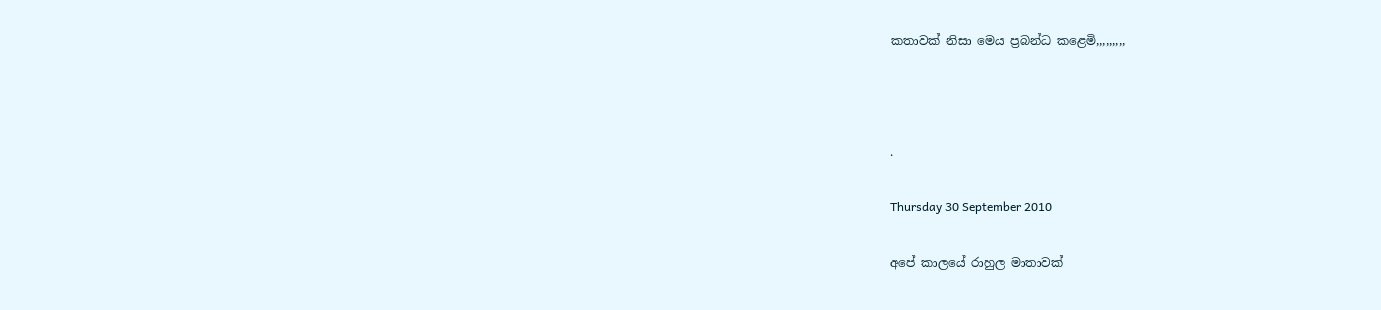කතාවක් නිසා මෙය ප්‍රබන්ධ කළෙමි,,,,,,,,,



.

Thursday 30 September 2010

අපේ කාලයේ රාහුල මාතාවක්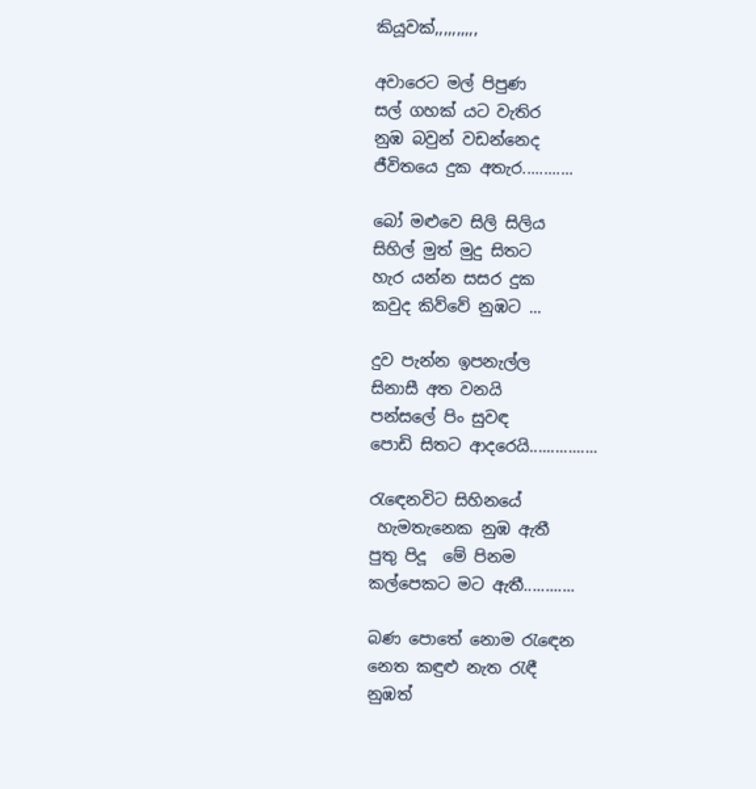කියූවක්,,,,,,,,,,

අවාරෙට මල් පිපුණ
සල් ගහක් යට වැතිර
නුඹ බවුන් වඩන්නෙද
ජීවිතයෙ දුක අතැර............

බෝ මළුවෙ සිලි සිලිය
සිහිල් මුත් මුදු සිතට
හැර යන්න සසර දුක
කවුද කිව්වේ නුඹට ...

දුව පැන්න ඉපනැල්ල
සිනාසී අත වනයි
පන්සලේ පිං සුවඳ
පොඩි සිතට ආදරෙයි................

රැඳෙනවිට සිහිනයේ
 හැමතැනෙක නුඹ ඇතී
පුතු පිදූ  මේ පිනම
කල්පෙකට මට ඇතී............

බණ පොතේ නොම රැඳෙන
නෙත කඳුළු නැත රැඳී
නුඹත්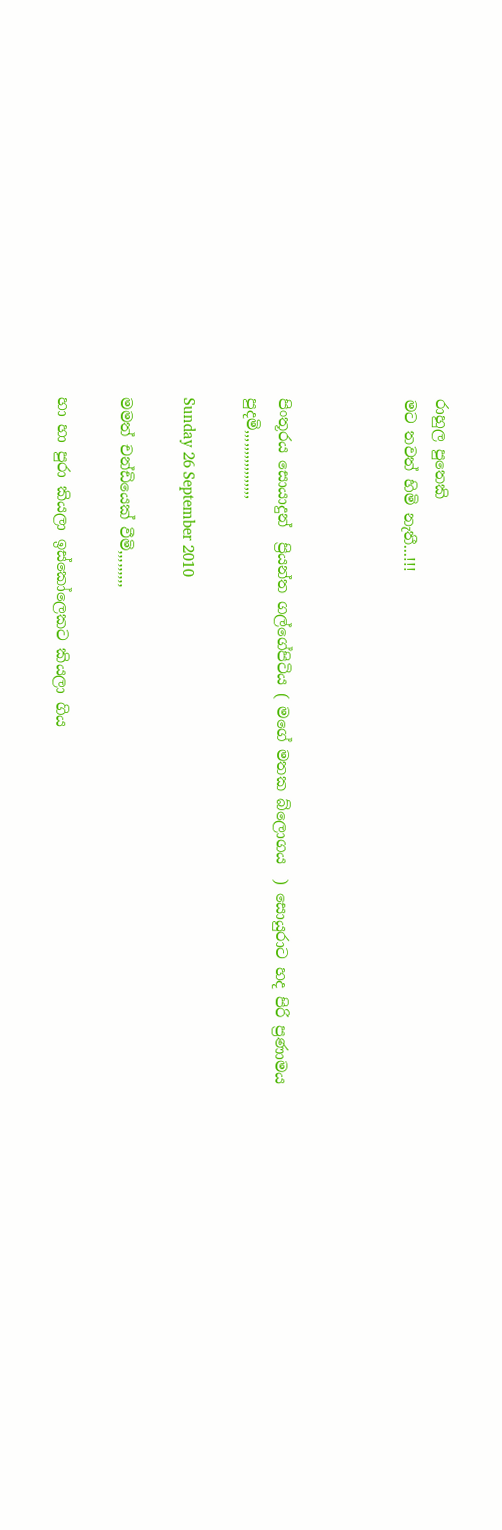රාහුල පුතෙකි
මට තවත් හිමි නැතී...!!!



පිංතූරය සොයාදුන්  ප්‍රියන්ත ගල්ගේපිටිය ( මගේ මතක බ්ලොගය  ) සොයුරාට හද පිරි ප්‍රණාමය පුදමි,,,,,,,,,,,,,,,,,

Sunday 26 September 2010

මමත් චන්ඩියෙක් වීමි,,,,,,,,,

හා හා පුරා කියලා ඉස්කෝලෙකට කියලා ගිය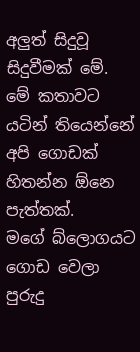අලුත් සිදුවූ සිදුවීමක් මේ. මේ කතාවට යටින් තියෙන්නේ  අපි ගොඩක් හිතන්න ඕනෙ පැත්තක්.
මගේ බ්ලොගයට ගොඩ වෙලා පුරුදු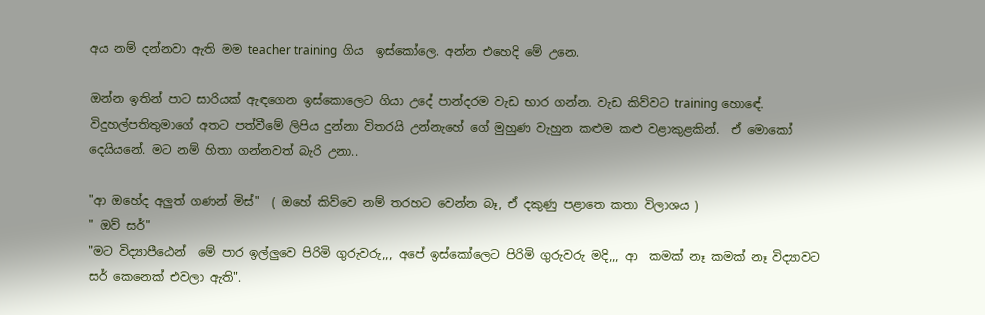අය නම් දන්නවා ඇති මම teacher training  ගිය  ඉස්කෝලෙ. අන්න එහෙදි මේ උනෙ.

ඔන්න ඉතින් පාට සාරියක් ඇඳගෙන ඉස්කොලෙට ගියා උදේ පාන්දරම වැඩ භාර ගන්න. වැඩ කිව්වට training හොඳේ. විදුහල්පතිතුමාගේ අතට පත්වීමේ ලිපිය දුන්නා විතරයි උන්නැහේ ගේ මුහුණ වැහුන කළුම කළු වළාකුළකින්.  ඒ මොකෝ දෙයියනේ. මට නම් හිතා ගන්නවත් බැරි උනා..

"ආ ඔහේද අලුත් ගණන් මිස්"  ( ඔහේ කිව්වෙ නම් තරහට වෙන්න බෑ, ඒ දකුණු පළාතෙ කතා විලාශය )
" ඔව් සර්"
"මට විද්‍යාපීඨෙන්  මේ පාර ඉල්ලුවෙ පිරිමි ගුරුවරු,,, අපේ ඉස්කෝලෙට පිරිමි ගුරුවරු මදි,,, ආ  කමක් නෑ කමක් නෑ විද්‍යාවට සර් කෙනෙක් එවලා ඇති".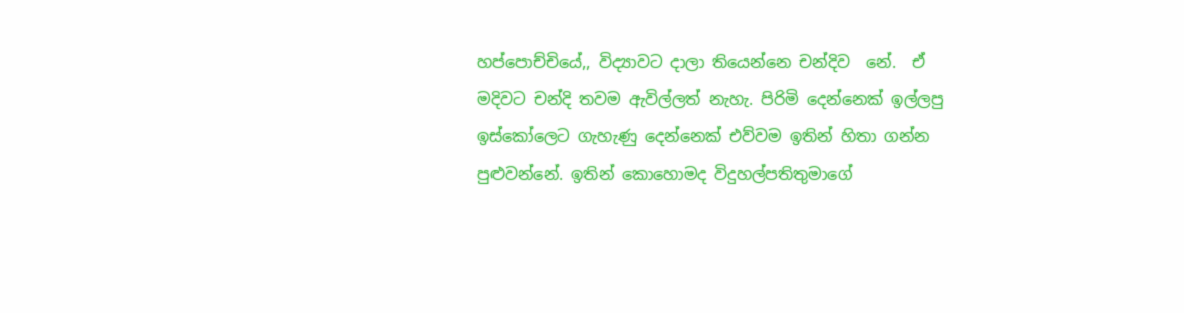හප්පොච්චියේ,, විද්‍යාවට දාලා තියෙන්නෙ චන්දිව  නේ.  ඒ මදිවට චන්දි තවම ඇවිල්ලත් නැහැ. පිරිමි දෙන්නෙක් ඉල්ලපු ඉස්කෝලෙට ගැහැණු දෙන්නෙක් එව්වම ඉතින් හිතා ගන්න පුළුවන්නේ. ඉතින් කොහොමද විදුහල්පතිතුමාගේ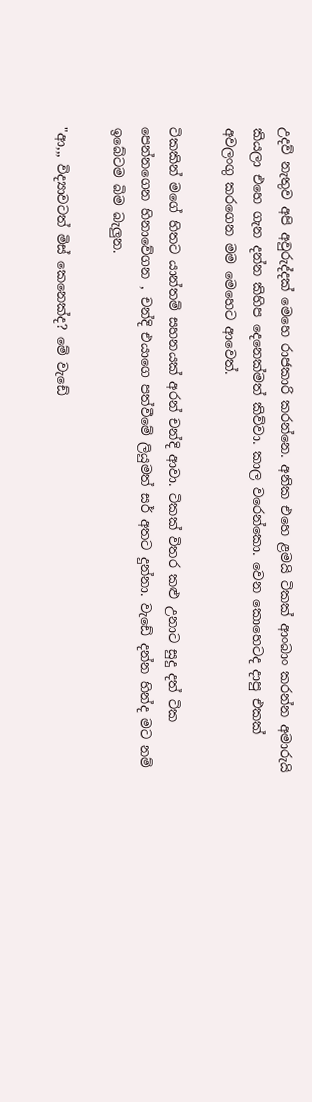උදව් නැතුව අපි අවුරුද්දක් මෙහෙ රාජකාරි කරන්නෙ. අනික එහෙ ළමයි ටිකක් ආංබාං කරන්න අමාරුයි කියලා එහෙ ගැන දන්න කිහිප දෙනෙක්මත් කිව්වා. කාල වරෙන්කො. වෙන කොහෙටද දාපු එකක් අවලංගු කරගෙන මම මෙහෙට ආවෙත්.

ටිකකින් මගේ හිතට යාන්තම් සහනයක් අරන් චන්දි ආවා. ටිකක් විතර කළු උනාට සුදු දත් ටික පෙන්නගෙන හිනාවේගන , චන්දි එයාගෙ පත්වීමේ ලියුමත් සර් අතට දුන්නා. වැඩේ දන්න හින්ද මට නම් ඉබේටම බිම බැලුන.

"ආ,,, විද්‍යාවටත් මිස් කෙනෙක්ද? මේ වැඩේ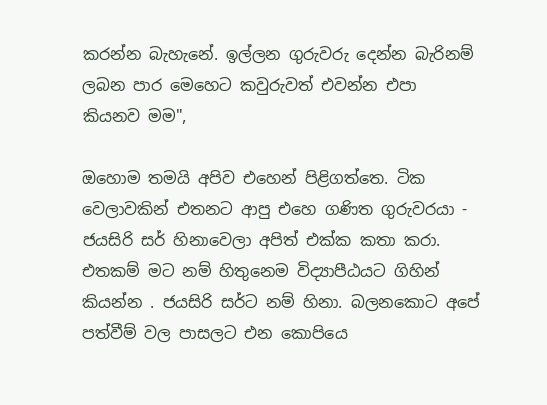කරන්න බැහැනේ. ඉල්ලන ගුරුවරු දෙන්න බැරිනම් ලබන පාර මෙහෙට කවුරුවත් එවන්න එපා කියනව මම",

ඔහොම තමයි අපිව එහෙන් පිළිගත්තෙ. ටික වෙලාවකින් එතනට ආපු එහෙ ගණිත ගුරුවරයා - ජයසිරි සර් හිනාවෙලා අපිත් එක්ක කතා කරා. එතකම් මට නම් හිතුනෙම විද්‍යාපීඨයට ගිහින් කියන්න . ජයසිරි සර්ට නම් හිනා. බලනකොට අපේ පත්වීම් වල පාසලට එන කොපියෙ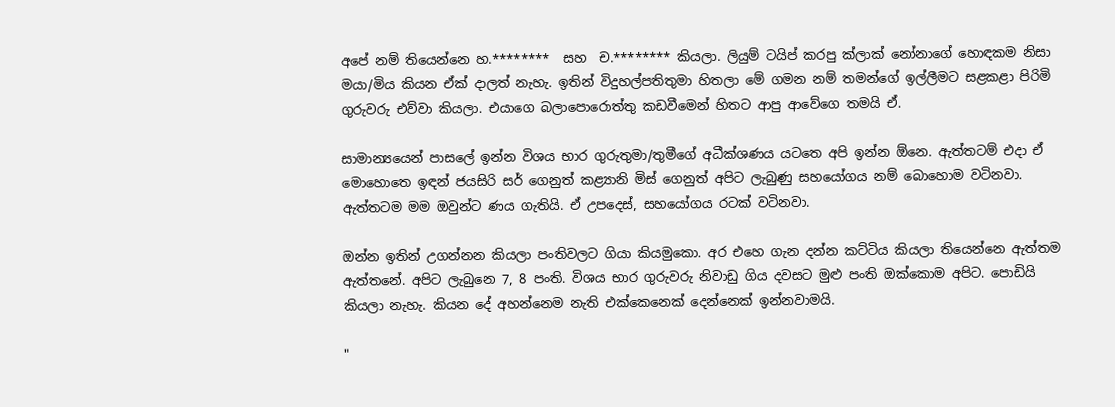අපේ නම් තියෙන්නෙ හ.********  සහ  ච.******** කියලා. ලියුම් ටයිප් කරපු ක්ලාක් නෝනාගේ හොඳකම නිසා මයා/මිය කියන ඒක් දාලත් නැහැ. ඉතින් විදුහල්පතිතුමා හිතලා මේ ගමන නම් තමන්ගේ ඉල්ලීමට සළකළා පිරිමි ගුරුවරු එව්වා කියලා. එයාගෙ බලාපොරොත්තු කඩවීමෙන් හිතට ආපු ආවේගෙ තමයි ඒ.

සාමාන්‍යයෙන් පාසලේ ඉන්න විශය භාර ගුරුතුමා/තුමීගේ අධීක්ශණය යටතෙ අපි ඉන්න ඕනෙ. ඇත්තටම් එදා ඒ මොහොතෙ ඉඳන් ජයසිරි සර් ගෙනුත් කළ්‍යානි මිස් ගෙනුත් අපිට ලැබුණු සහයෝගය නම් බොහොම වටිනවා. ඇත්තටම මම ඔවුන්ට ණය ගැතියි. ඒ උපදෙස්, සහයෝගය රටක් වටිනවා.

ඔන්න ඉතින් උගන්නන කියලා පංතිවලට ගියා කියමුකො. අර එහෙ ගැන දන්න කට්ටිය කියලා තියෙන්නෙ ඇත්තම ඇත්තනේ. අපිට ලැබුනෙ 7, 8 පංති. විශය භාර ගුරුවරු නිවාඩු ගිය දවසට මුළු පංති ඔක්කොම අපිට. පොඩියි කියලා නැහැ. කියන දේ අහන්නෙම නැති එක්කෙනෙක් දෙන්නෙක් ඉන්නවාමයි.

"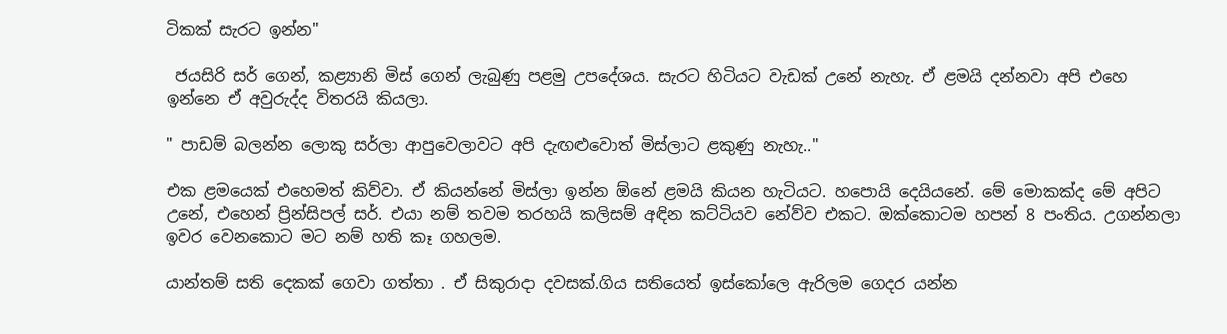ටිකක් සැරට ඉන්න"

 ජයසිරි සර් ගෙන්, කළ්‍යානි මිස් ගෙන් ලැබුණු පළමු උපදේශය. සැරට හිටියට වැඩක් උනේ නැහැ. ඒ ළමයි දන්නවා අපි එහෙ ඉන්නෙ ඒ අවුරුද්ද විතරයි කියලා.

" පාඩම් බලන්න ලොකු සර්ලා ආපුවෙලාවට අපි දැඟළුවොත් මිස්ලාට ළකුණු නැහැ.."

එක ළමයෙක් එහෙමත් කිව්වා. ඒ කියන්නේ මිස්ලා ඉන්න ඕනේ ළමයි කියන හැටියට. හපොයි දෙයියනේ. මේ මොකක්ද මේ අපිට උනේ, එහෙන් ප්‍රින්සිපල් සර්. එයා නම් තවම තරහයි කලිසම් අඳින කට්ටියව නේව්ව එකට. ඔක්කොටම හපන් 8 පංතිය. උගන්නලා ඉවර වෙනකොට මට නම් හති කෑ ගහලම.

යාන්තම් සති දෙකක් ගෙවා ගත්තා . ඒ සිකුරාදා දවසක්.ගිය සතියෙත් ඉස්කෝලෙ ඇරිලම ගෙදර යන්න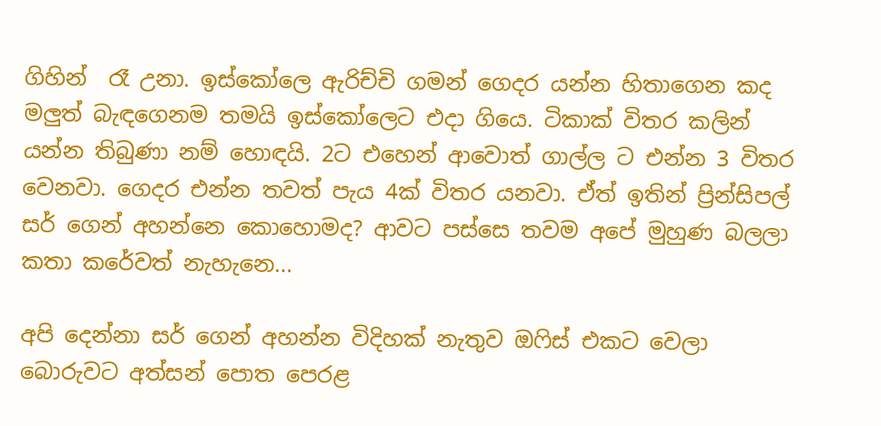ගිහින්  රෑ උනා. ඉස්කෝලෙ ඇරිච්චි ගමන් ගෙදර යන්න හිතාගෙන කද මලුත් බැඳගෙනම තමයි ඉස්කෝලෙට එදා ගියෙ. ටිකාක් විතර කලින් යන්න තිබුණා නම් හොඳයි. 2ට එහෙන් ආවොත් ගාල්ල ට එන්න 3 විතර වෙනවා. ගෙදර එන්න තවත් පැය 4ක් විතර යනවා. ඒත් ඉතින් ප්‍රින්සිපල් සර් ගෙන් අහන්නෙ කොහොමද? ආවට පස්සෙ තවම අපේ මුහුණ බලලා කතා කරේවත් නැහැනෙ...

අපි දෙන්නා සර් ගෙන් අහන්න විදිහක් නැතුව ඔෆිස් එකට වෙලා බොරුවට අත්සන් පොත පෙරළ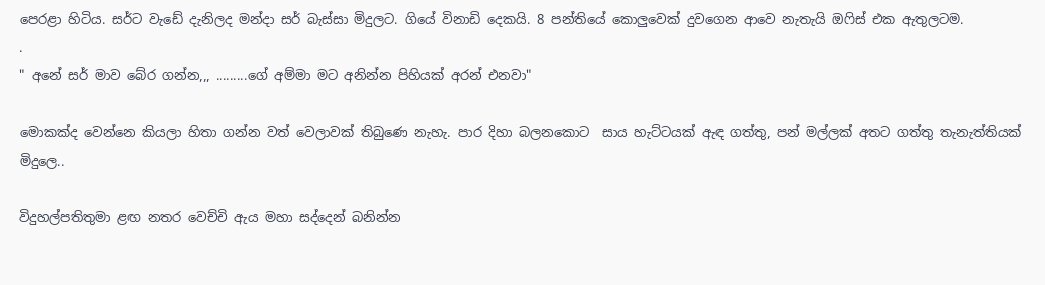පෙරළා හිටිය. සර්ට වැඩේ දැනිලද මන්දා සර් බැස්සා මිදුලට. ගියේ විනාඩි දෙකයි. 8 පන්තියේ කොලුවෙක් දුවගෙන ආවෙ නැතැයි ඔෆිස් එක ඇතුලටම.
.
" අනේ සර් මාව බේර ගන්න,,, .........ගේ අම්මා මට අනින්න පිහියක් අරන් එනවා"

මොකක්ද වෙන්නෙ කියලා හිතා ගන්න වත් වෙලාවක් තිබුණෙ නැහැ. පාර දිහා බලනකොට  සාය හැට්ටයක් ඇඳ ගත්තු, පන් මල්ලක් අතට ගත්තු තැනැත්තියක් මිදුලෙ..

විදුහල්පතිතුමා ළඟ නතර වෙච්චි ඇය මහා සද්දෙන් බනින්න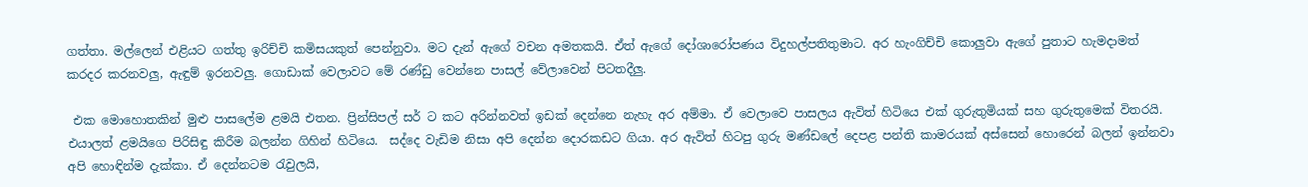ගත්තා. මල්ලෙන් එළියට ගත්තු ඉරිච්චි කමිසයකුත් පෙන්නුවා. මට දැන් ඇගේ වචන අමතකයි. ඒත් ඇගේ දෝශාරෝපණය විදුහල්පතිතුමාට. අර හැංගිච්චි කොලුවා ඇගේ පුතාට හැමදාමත් කරදර කරනවලු, ඇඳුම් ඉරනවලු. ගොඩාක් වෙලාවට මේ රණ්ඩු වෙන්නෙ පාසල් වේලාවෙන් පිටතදීලු.

 එක මොහොතකින් මුළු පාසලේම ළමයි එතන. ප්‍රින්සිපල් සර් ට කට අරින්නවත් ඉඩක් දෙන්නෙ නැහැ අර අම්මා. ඒ වෙලාවෙ පාසලය ඇවිත් හිටියෙ එක් ගුරුතුමියක් සහ ගුරුතුමෙක් විතරයි. එයාලත් ළමයිගෙ පිරිසිඳු කිරීම බලන්න ගිහින් හිටියෙ.  සද්දෙ වැඩිම නිසා අපි දෙන්න දොරකඩට ගියා. අර ඇවිත් හිටපු ගුරු මණ්ඩලේ දෙපළ පන්ති කාමරයක් අස්සෙන් හොරෙන් බලන් ඉන්නවා අපි හොඳින්ම දැක්කා. ඒ දෙන්නටම රැවුලයි,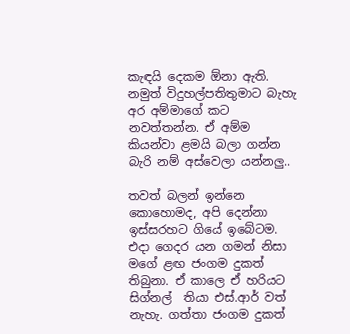කැඳයි දෙකම ඕනා ඇති. නමුත් විදුහල්පතිතුමාට බැහැ අර අම්මාගේ කට නවත්තන්න. ඒ අම්ම කියන්වා ළමයි බලා ගන්න බැරි නම් අස්වෙලා යන්නලු..

තවත් බලන් ඉන්නෙ කොහොමද, අපි දෙන්නා ඉස්සරහට ගියේ ඉබේටම. එදා ගෙදර යන ගමන් නිසා මගේ ළඟ ජංගම දුකත් තිබුනා. ඒ කාලෙ ඒ හරියට සිග්නල්  තියා එස්.ආර් වත් නැහැ. ගත්තා ජංගම දුකත්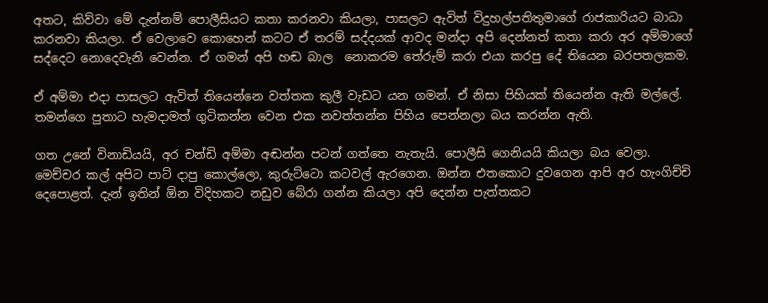අතට, කිව්වා මේ දැන්නම් පොලීසියට කතා කරනවා කියලා, පාසලට ඇවිත් විදුහල්පතිතුමාගේ රාජකාරියට බාධා කරනවා කියලා. ඒ වෙලාවෙ කොහෙන් කටට ඒ තරම් සද්දයක් ආවද මන්දා අපි දෙන්නත් කතා කරා අර අම්මාගේ සද්දෙට නොදෙවැනි වෙන්න. ඒ ගමන් අපි හඬ බාල  නොකරම තේරුම් කරා එයා කරපු දේ තියෙන බරපතලකම.

ඒ අම්මා එදා පාසලට ඇවිත් තියෙන්නෙ වත්තක කුලී වැඩට යන ගමන්. ඒ නිසා පිහියක් තියෙන්න ඇති මල්ලේ. තමන්ගෙ පුතාට හැමදාමත් ගුටිකන්න වෙන එක නවත්තන්න පිහිය පෙන්නලා බය කරන්න ඇති.

ගත උනේ විනාඩියයි, අර චන්ඩි අම්මා අඬන්න පටන් ගත්තෙ නැතැයි. පොලීසි ගෙනියයි කියලා බය වෙලා. මෙච්චර කල් අපිට පාට් දාපු කොල්ලො, කුරුට්ටො කටවල් ඇරගෙන. ඔන්න එතකොට දුවගෙන ආපි අර හැංගිච්චි දෙපොළත්. දැන් ඉතින් ඕන විදිහකට නඩුව බේරා ගන්න කියලා අපි දෙන්න පැත්තකට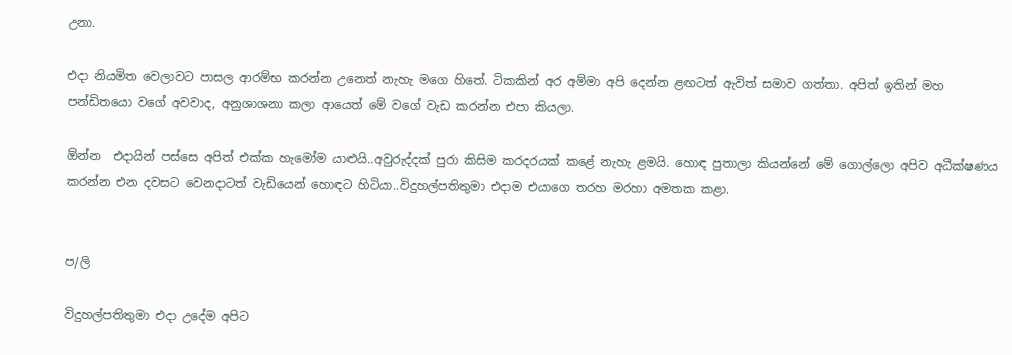උනා.

එදා නියමිත වෙලාවට පාසල ආරම්භ කරන්න උනෙත් නැහැ මගෙ හිතේ. ටිකකින් අර අම්මා අපි දෙන්න ළඟටත් ඇවිත් සමාව ගත්තා. අපිත් ඉතින් මහ පන්ඩිතයො වගේ අවවාද, අනුශාශනා කලා ආයෙත් මේ වගේ වැඩ කරන්න එපා කියලා.

ඕන්න  එදායින් පස්සෙ අපිත් එක්ක හැමෝම යාළුයි..අවුරුද්දක් පුරා කිසිම කරදරයක් කළේ නැහැ ළමයි. හොඳ පුතාලා කියන්නේ මේ ගොල්ලො අපිව අධීක්ෂණය කරන්න එන දවසට වෙනදාටත් වැඩියෙන් හොඳට හිටියා..විදුහල්පතිතුමා එදාම එයාගෙ තරහ මරහා අමතක කළා.


ප/ලි

විදුහල්පතිතුමා එදා උදේම අපිට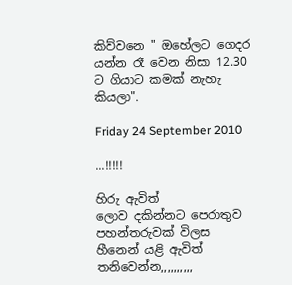කිව්වනෙ " ඔහේලට ගෙදර යන්න රෑ වෙන නිසා 12.30 ට ගියාට කමක් නැහැ කියලා".

Friday 24 September 2010

...!!!!!

හිරු ඇවිත්
ලොව දකින්නට පෙරාතුව
පහන්තරුවක් විලස
හීනෙන් යළි ඇවිත් තනිවෙන්න,,,,,,,,,,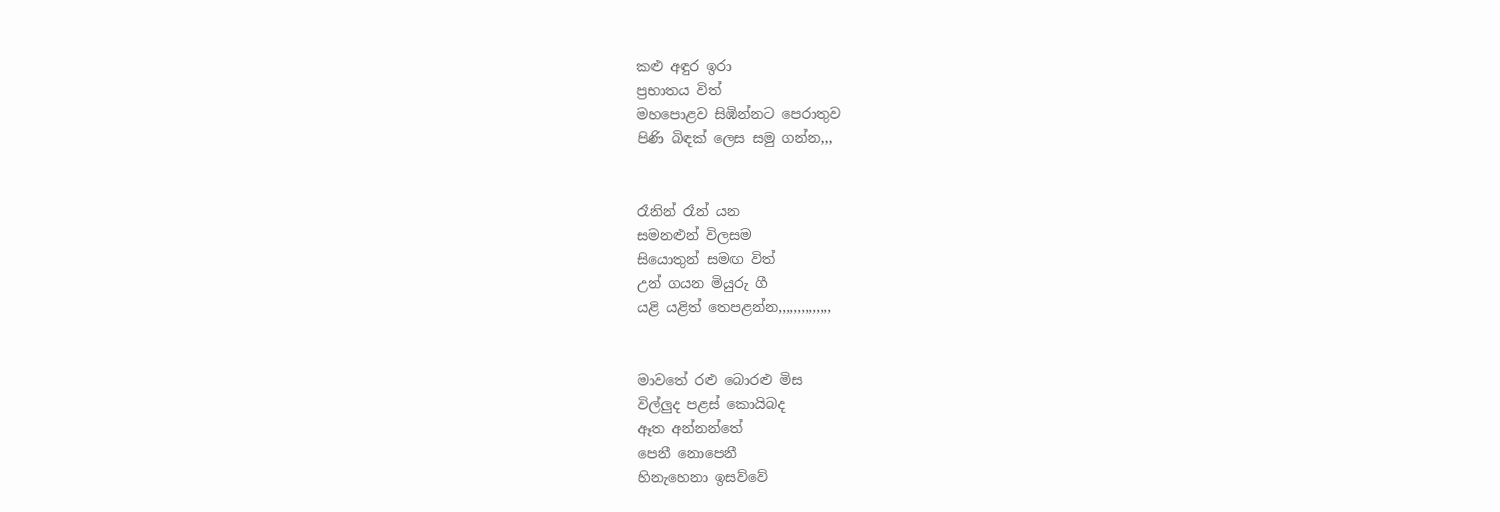කළු අඳුර ඉරා
ප්‍රභාතය විත්
මහපොළව සිඹින්නට පෙරාතුව
පිණි බිඳක් ලෙස සමු ගන්න,,,


රෑනින් රෑන් යන
සමනළුන් විලසම
සියොතුන් සමඟ විත්
උන් ගයන මියුරු ගී
යළි යළිත් තෙපළන්න,,,,,,,,,,,,,,


මාවතේ රළු බොරළු මිස
විල්ලුද පළස් කොයිබද
ඈත අන්නන්තේ
පෙනී නොපෙනී
හිනැහෙනා ඉසව්වේ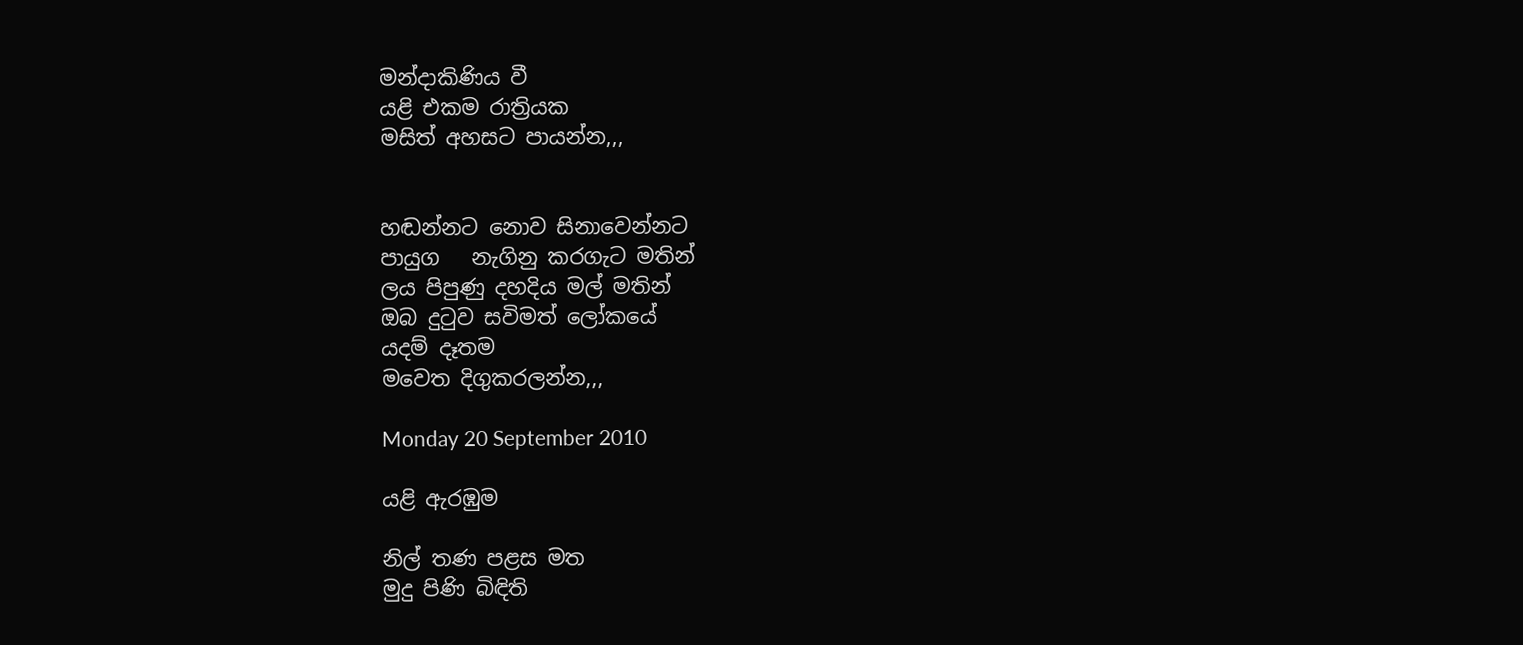මන්දාකිණිය වී
යළි එකම රාත්‍රියක
මසිත් අහසට පායන්න,,,


හඬන්නට නොව සිනාවෙන්නට
පායුග   නැගිනු කරගැට මතින්
ලය පිපුණු දහදිය මල් මතින්
ඔබ දුටුව සවිමත් ලෝකයේ
යදම් දෑතම
මවෙත දිගුකරලන්න,,,

Monday 20 September 2010

යළි ඇරඹුම

නිල් තණ පළස මත
මුදු පිණි බිඳිති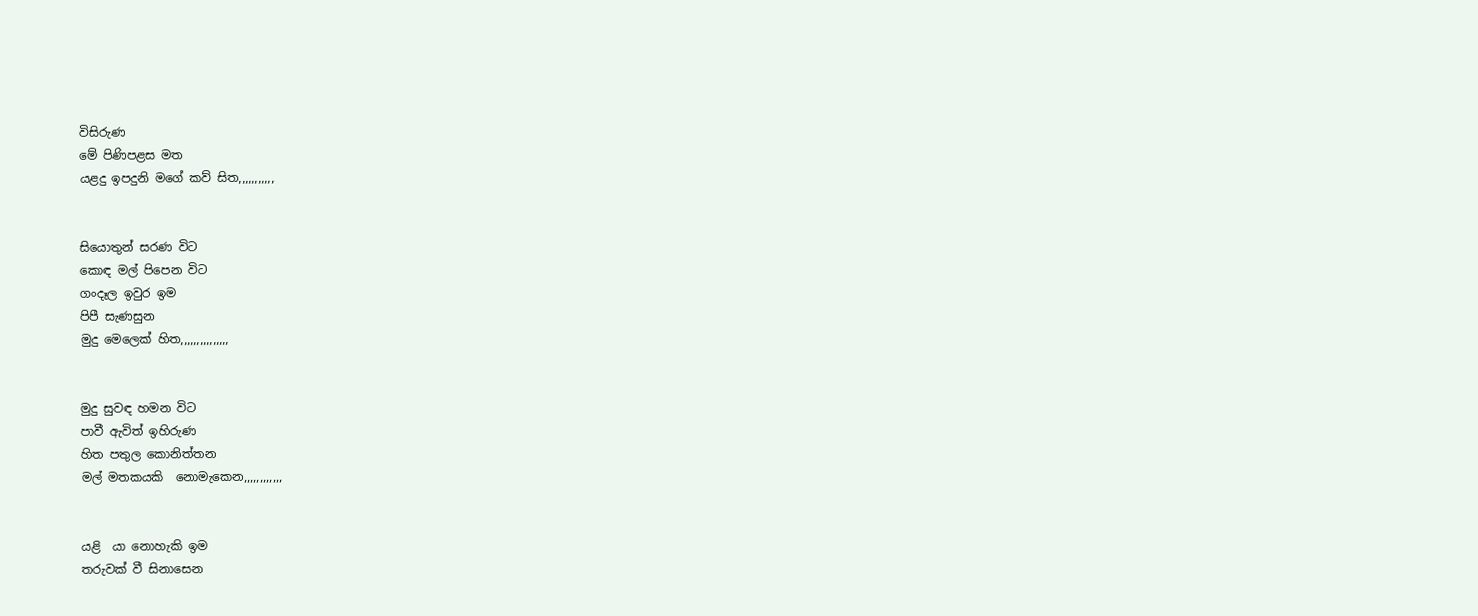විසිරුණ
මේ පිණිපළස මත
යළදු ඉපදුනි මගේ කව් සිත,,,,,,,,,,,


සියොතුන් සරණ විට
කොඳ මල් පිපෙන විට
ගංදෑල ඉවුර ඉම
පිපී සැණසුන
මුදු මෙලෙක් හිත,,,,,,,,,,,,,,,


මුදු සුවඳ හමන විට
පාවී ඇවිත් ඉහිරුණ
හිත පතුල කොනිත්තන
මල් මතකයකි  නොමැකෙන,,,,,,,,,,,,


යළි  යා නොහැකි ඉම
තරුවක් වී සිනාසෙන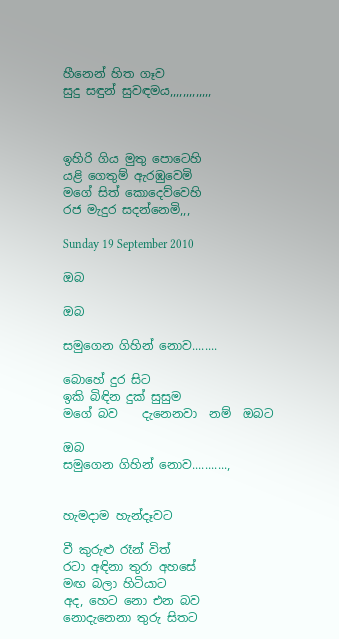හීනෙන් හිත ගෑව
සුදු සඳුන් සුවඳමය,,,,,,,,,,,,,



ඉහිරි ගිය මුතු පොටෙහි
යළි ගෙතුම් ඇරඹුවෙමි
මගේ සිත් කොදෙව්වෙහි
රජ මැදුර සදන්නෙමි,,,

Sunday 19 September 2010

ඔබ

ඔබ

සමුගෙන ගිහින් නොව........

බොහේ දුර සිට
ඉකි බිඳින දුක් සුසුම
මගේ බව    දැනෙනවා  නම්  ඔබට

ඔබ
සමුගෙන ගිහින් නොව...........,


හැමදාම හැන්දෑවට

වී කුරුළු රෑන් විත්
රටා අඳිනා තුරා අහසේ
මඟ බලා හිටියාට
අද, හෙට නො එන බව
නොදැනෙනා තුරු සිතට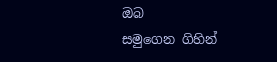ඔබ
සමුගෙන ගිහින්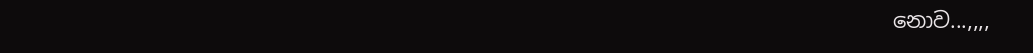නොව...,,,,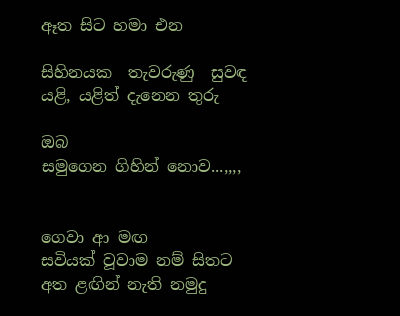ඈත සිට හමා එන

සිහිනයක  තැවරුණු  සුවඳ
යළි, යළිත් දැනෙන තුරු

ඔබ
සමුගෙන ගිහින් නොව...,,,,


ගෙවා ආ මඟ
සවියක් වූවාම නම් සිතට
අත ළඟින් නැති නමුදු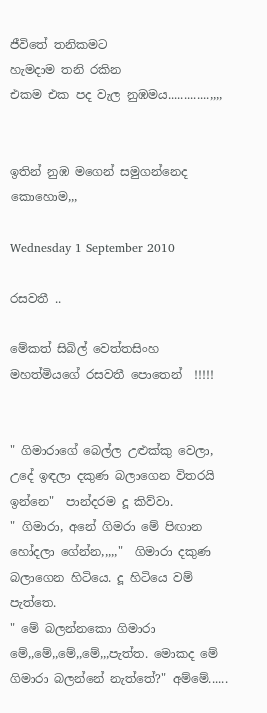ජීවිතේ තනිකමට
හැමදාම තනි රකින
එකම එක පද වැල නුඹමය.............,,,,


ඉතින් නුඹ මගෙන් සමුගන්නෙද කොහොම,,,

Wednesday 1 September 2010

රසවතී ..

මේකත් සිබිල් වෙත්තසිංහ මහත්මියගේ රසවතී පොතෙන්  !!!!!


" ගිමාරාගේ බෙල්ල උළුක්කු වෙලා, උදේ ඉඳලා දකුණ බලාගෙන විතරයි ඉන්නෙ"  පාන්දරම දූ කිව්වා.
" ගිමාරා, අනේ ගිමරා මේ පිඟාන හෝදලා ගේන්න,,,,,"  ගිමාරා දකුණ බලාගෙන හිටියෙ. දූ හිටියෙ වම් පැත්තෙ.
" මේ බලන්නකො ගිමාරා මේ,,මේ,,මේ,,මේ,,,පැත්ත. මොකද මේ ගිමාරා බලන්නේ නැත්තේ?" අම්මේ......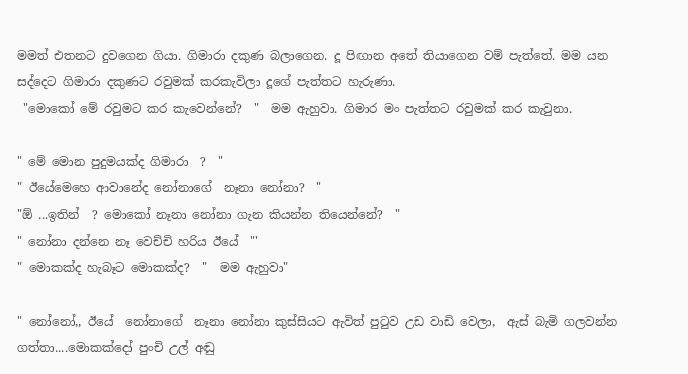මමත් එතනට දුවගෙන ගියා. ගිමාරා දකුණ බලාගෙන. දූ පිඟාන අතේ තියාගෙන වම් පැත්තේ. මම යන සද්දෙට ගිමාරා දකුණට රවුමක් කරකැවිලා දූගේ පැත්තට හැරුණා.
 "මොකෝ මේ රවුමට කර කැවෙන්නේ?  "  මම ඇහුවා. ගිමාර මං පැත්තට රවුමක් කර කැවුනා.

" මේ මොන පුදුමයක්ද ගිමාරා  ?  "
" ඊයේමෙහෙ ආවානේද නෝනාගේ  නෑනා නෝනා?  "
"ඕ ...ඉතින්  ? මොකෝ නෑනා නෝනා ගැන කියන්න තියෙන්නේ?  "
" නෝනා දන්නෙ නෑ වෙච්චි හරිය ඊයේ  "'
" මොකක්ද හැබෑට මොකක්ද?  "  මම ඇහුවා"

" නෝනෝ,, ඊයේ  නෝනාගේ  නෑනා නෝනා කුස්සියට ඇවිත් පුටුව උඩ වාඩි වෙලා,  ඇස් බැමි ගලවන්න ගත්තා....මොකක්දෝ පුංචි උල් අඬු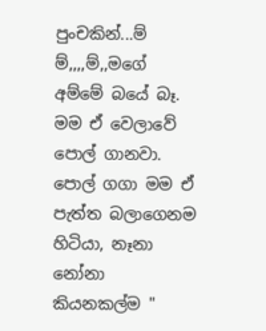පුංචකින්...ම් ම්,,,,ම්,,මගේ අම්මේ බයේ බෑ. මම ඒ වෙලාවේ පොල් ගානවා. පොල් ගගා මම ඒ පැත්ත බලාගෙනම හිටියා, නෑනා නෝනා කියනකල්ම "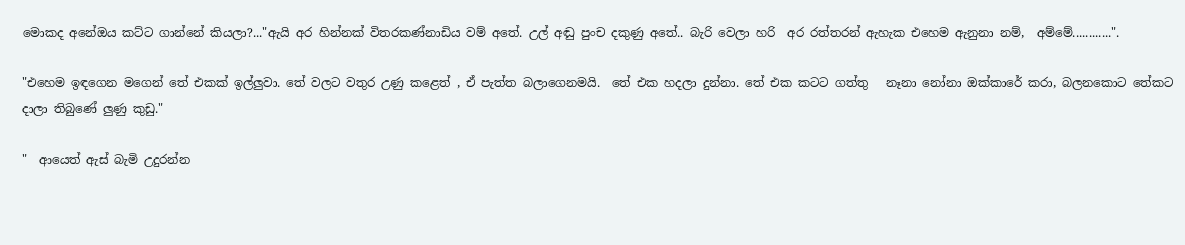මොකද අනේඔය කට්ට ගාන්නේ කියලා?..."ඇයි අර හින්නක් විතරකණ්නාඩිය වම් අතේ. උල් අඬු පුංච දකුණු අතේ.. බැරි වෙලා හරි  අර රත්තරන් ඇහැක එහෙම ඇනුනා නම්,  අම්මේ............".

"එහෙම ඉඳගෙන මගෙන් තේ එකක් ඉල්ලුවා. තේ වලට වතුර උණු කළෙත් , ඒ පැත්ත බලාගෙනමයි.  තේ එක හදලා දුන්නා. තේ එක කටට ගත්තු   නෑනා නෝනා ඔක්කාරේ කරා, බලනකොට තේකට දාලා තිබුණේ ලුණු කුඩු."

"  ආයෙත් ඇස් බැමි උදුරන්න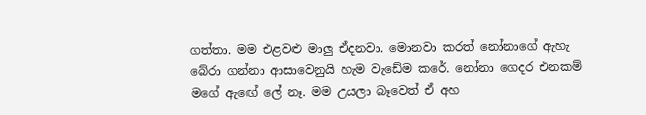ගත්තා. මම එළවළු මාලු ඒදනවා. මොනවා කරත් නෝනාගේ ඇහැ බේරා ගන්නා ආසාවෙනුයි හැම වැඩේම කරේ. නෝනා ගෙදර එනකම් මගේ ඇඟේ ලේ නෑ. මම උයලා බෑවෙත් ඒ අහ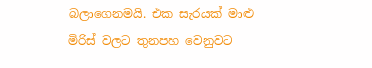බලාගෙනමයි. එක සැරයක් මාළු මිරිස් වලට තුනපහ වෙනුවට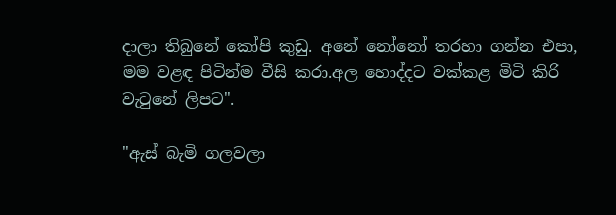දාලා තිබුනේ කෝපි කුඩු. අනේ නෝනෝ තරහා ගන්න එපා, මම වළඳ පිටින්ම වීසි කරා.අල හොද්දට වක්කළ මිටි කිරි වැටුනේ ලිපට".

"ඇස් බැමි ගලවලා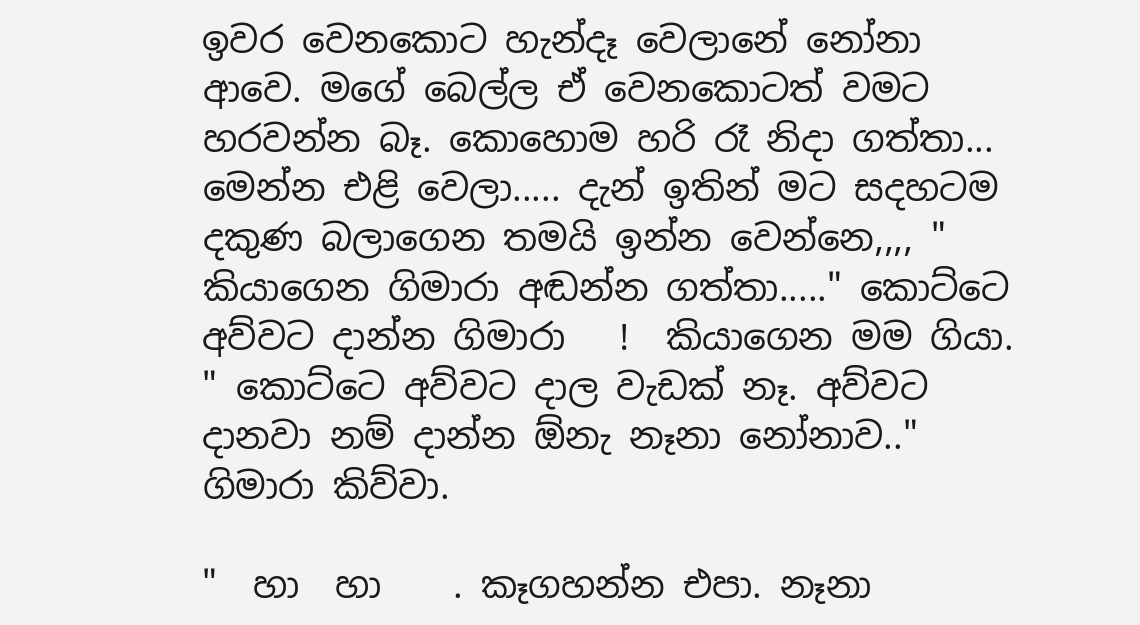ඉවර වෙනකොට හැන්දෑ වෙලානේ නෝනා ආවෙ. මගේ බෙල්ල ඒ වෙනකොටත් වමට හරවන්න බෑ. කොහොම හරි රෑ නිදා ගත්තා... මෙන්න එළි වෙලා..... දැන් ඉතින් මට සදහටම දකුණ බලාගෙන තමයි ඉන්න වෙන්නෙ,,,, "     කියාගෙන ගිමාරා අඬන්න ගත්තා....." කොට්ටෙ අව්වට දාන්න ගිමාරා   !  කියාගෙන මම ගියා.
" කොට්ටෙ අව්වට දාල වැඩක් නෑ. අව්වට දානවා නම් දාන්න ඕනැ නෑනා නෝනාව.." ගිමාරා කිව්වා.

"  හා  හා    . කෑගහන්න එපා. නෑනා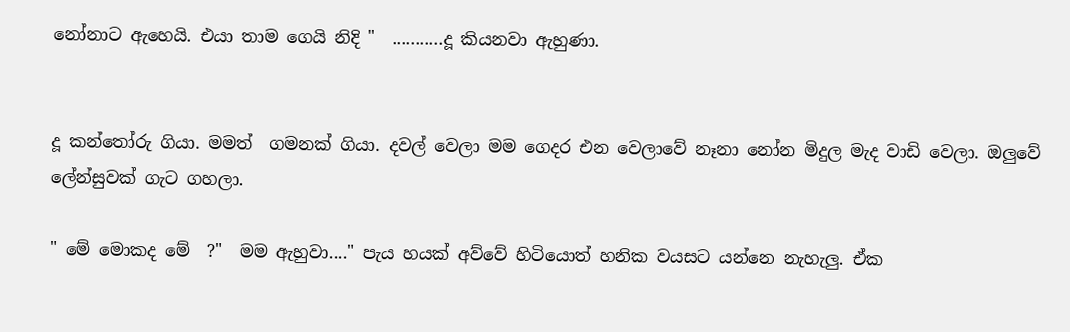නෝනාට ඇහෙයි. එයා තාම ගෙයි නිදි "  ...........දූ කියනවා ඇහුණා.


දූ කන්තෝරු ගියා. මමත්  ගමනක් ගියා. දවල් වෙලා මම ගෙදර එන වෙලාවේ නෑනා නෝන මිදුල මැද වාඩි වෙලා. ඔලුවේ ලේන්සුවක් ගැට ගහලා.

" මේ මොකද මේ  ?"  මම ඇහුවා...." පැය හයක් අව්වේ හිටියොත් හනික වයසට යන්නෙ නැහැලු. ඒක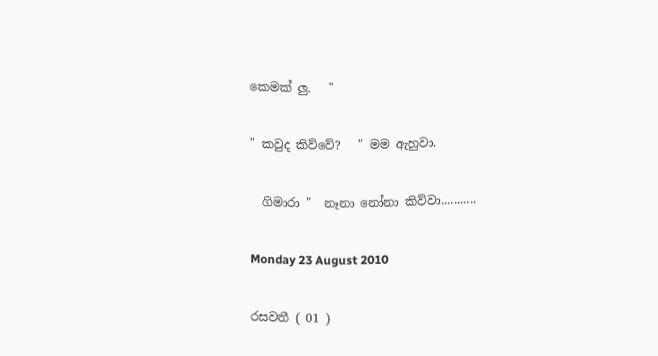කෙමක් ලු.   "

" කවුද කිව්වේ?   " මම ඇහුවා.

  ගිමාරා "  නෑනා නෝනා කිව්වා...........

Monday 23 August 2010

රසවතී ( 01 )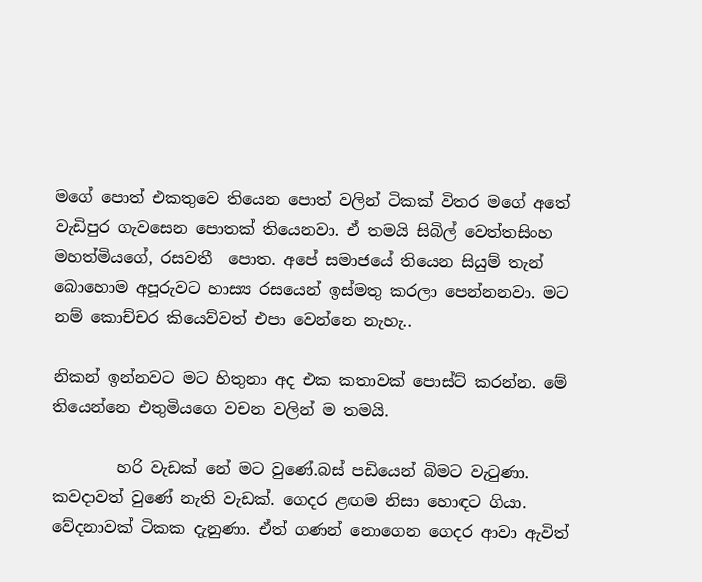මගේ පොත් එකතුවෙ තියෙන පොත් වලින් ටිකක් විතර මගේ අතේ වැඩිපුර ගැවසෙන පොතක් තියෙනවා. ඒ තමයි සිබිල් වෙත්තසිංහ මහත්මියගේ, රසවතී  පොත. අපේ සමාජයේ තියෙන සියුම් තැන්  බොහොම අපූරුවට හාස්‍ය රසයෙන් ඉස්මතු කරලා පෙන්නනවා. මට නම් කොච්චර කියෙව්වත් එපා වෙන්නෙ නැහැ..

නිකන් ඉන්නවට මට හිතුනා අද එක කතාවක් පොස්ට් කරන්න. මේ තියෙන්නෙ එතුමියගෙ වචන වලින් ම තමයි.

        හරි වැඩක් නේ මට වුණේ.බස් පඩියෙන් බිමට වැටුණා. කවදාවත් වුණේ නැති වැඩක්. ගෙදර ළඟම නිසා හොඳට ගියා. වේදනාවක් ටිකක දැනුණා. ඒත් ගණන් නොගෙන ගෙදර ආවා ඇවිත්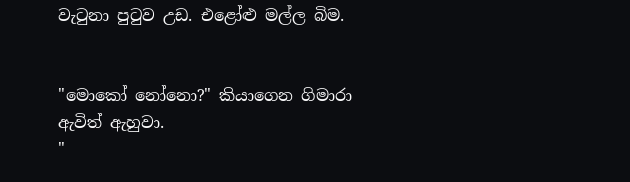වැටුනා පුටුව උඩ. එළෝළු මල්ල බිම.


"මොකෝ නෝනො?" කියාගෙන ගිමාරා ඇවිත් ඇහුවා.
"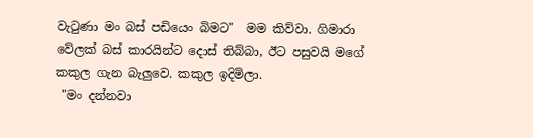වැටුණා මං බස් පඩියෙං බිමට"  මම කිව්වා. ගිමාරා වේලක් බස් කාරයින්ට දොස් තිබ්බා, ඊට පසුවයි මගේ කකුල ගැන බැලුවෙ. කකුල ඉදිමිලා.
 "මං දන්නවා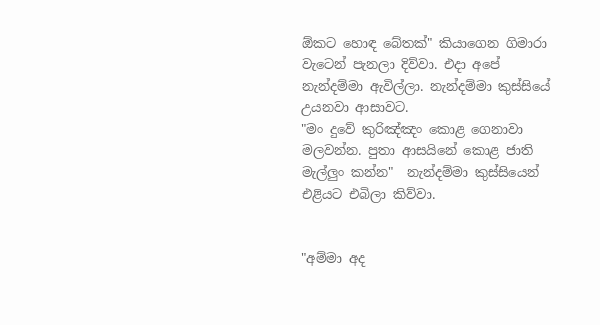ඕකට හොඳ බේතක්" කියාගෙන ගිමාරා වැටෙන් පැනලා දිව්වා. එදා අපේ නැන්දම්මා ඇවිල්ලා. නැන්දම්මා කුස්සියේ උයනවා ආසාවට.
"මං දුවේ කුරිඤ්ඤං කොළ ගෙනාවා මලවන්න. පුතා ආසයිනේ කොළ ජාති මැල්ලුං කන්න"  නැන්දම්මා කුස්සියෙන් එළියට එබිලා කිව්වා.


"අම්මා අද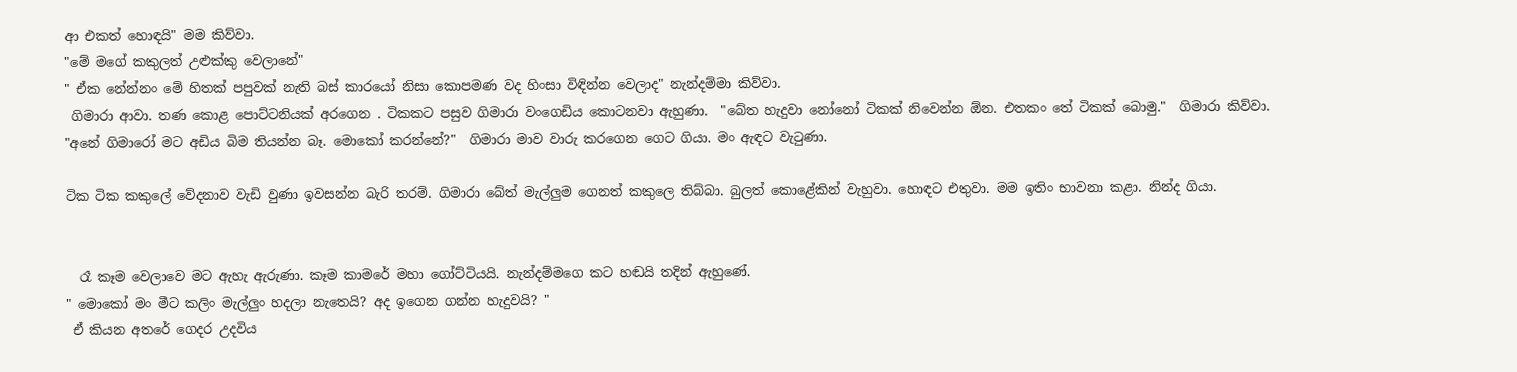ආ එකත් හොඳයි" මම කිව්වා.
"මේ මගේ කකුලත් උළුක්කු වෙලානේ"
" ඒක නේන්නං මේ හිතක් පපුවක් නැති බස් කාරයෝ නිසා කොපමණ වද හිංසා විඳින්න වෙලාද" නැන්දම්මා කිව්වා.
 ගිමාරා ආවා. තණ කොළ පොට්ටනියක් අරගෙන . ටිකකට පසුව ගිමාරා වංගෙඩිය කොටනවා ඇහුණා.  "බේත හැදුවා නෝනෝ ටිකක් නිවෙන්න ඕන. එතකං තේ ටිකක් බොමු."  ගිමාරා කිව්වා.
"අනේ ගිමාරෝ මට අඩිය බිම තියන්න බෑ. මොකෝ කරන්නේ?"  ගිමාරා මාව වාරු කරගෙන ගෙට ගියා. මං ඇඳට වැටුණා.

ටික ටික කකුලේ වේදනාව වැඩි වුණා ඉවසන්න බැරි තරම්. ගිමාරා බේත් මැල්ලුම ගෙනත් කකුලෙ තිබ්බා. බුලත් කොළේකින් වැහුවා. හොඳට එතුවා. මම ඉතිං භාවනා කළා. නින්ද ගියා.


  රෑ කෑම වෙලාවෙ මට ඇහැ ඇරුණා. කෑම කාමරේ මහා ගෝට්ටියයි. නැන්දම්මගෙ කට හඬයි තදින් ඇහුණේ.
" මොකෝ මං මීට කලිං මැල්ලුං හදලා නැතෙයි? අද ඉගෙන ගන්න හැදුවයි? "
 ඒ කියන අතරේ ගෙදර උදවිය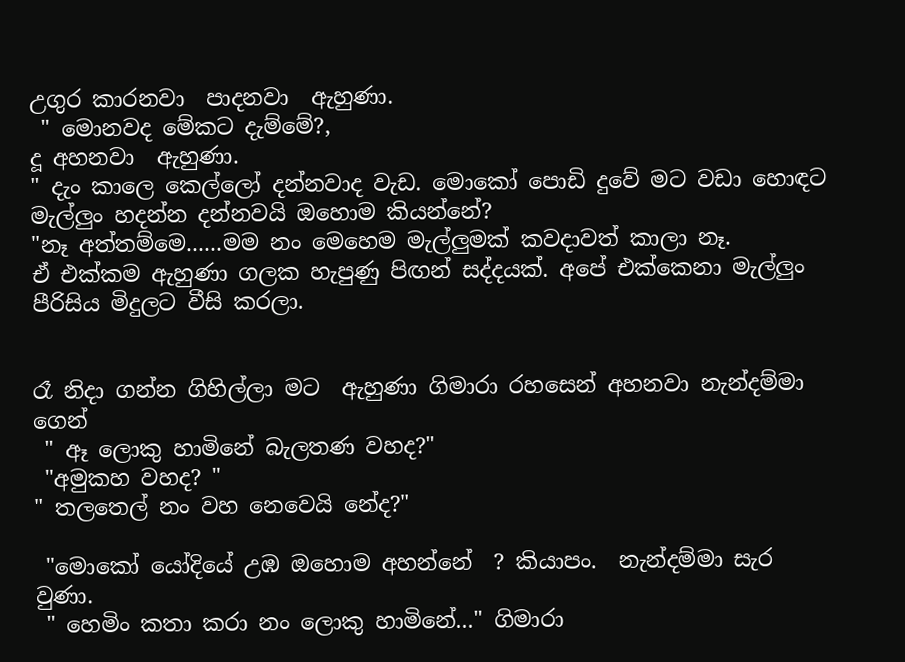උගුර කාරනවා  පාදනවා  ඇහුණා.
 " මොනවද මේකට දැම්මේ?,
දූ අහනවා  ඇහුණා.
" දැං කාලෙ කෙල්ලෝ දන්නවාද වැඩ. මොකෝ පොඩි දුවේ මට වඩා හොඳට මැල්ලුං හදන්න දන්නවයි ඔහොම කියන්නේ?
"නෑ අත්තම්මෙ......මම නං මෙහෙම මැල්ලුමක් කවදාවත් කාලා නෑ.
ඒ එක්කම ඇහුණා ගලක හැපුණු පිඟන් සද්දයක්. අපේ එක්කෙනා මැල්ලුං පීරිසිය මිදුලට වීසි කරලා.


රෑ නිදා ගන්න ගිහිල්ලා මට  ඇහුණා ගිමාරා රහසෙන් අහනවා නැන්දම්මා ගෙන්
 " ඈ ලොකු හාමිනේ බැලතණ වහද?"
 "අමුකහ වහද? "
" තලතෙල් නං වහ නෙවෙයි නේද?"

 "මොකෝ යෝදියේ උඹ ඔහොම අහන්නේ  ? කියාපං.  නැන්දම්මා සැර වුණා.
 " හෙමිං කතා කරා නං ලොකු හාමිනේ..." ගිමාරා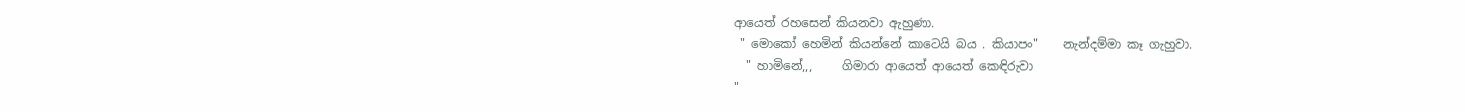ආයෙත් රහසෙන් කියනවා ඇහුණා.
 " මොකෝ හෙමින් කියන්නේ කාටෙයි බය . කියාපං"    නැන්දම්මා කෑ ගැහුවා.
  " හාමිනේ,,,     ගිමාරා ආයෙත් ආයෙත් කෙඳිරුවා
"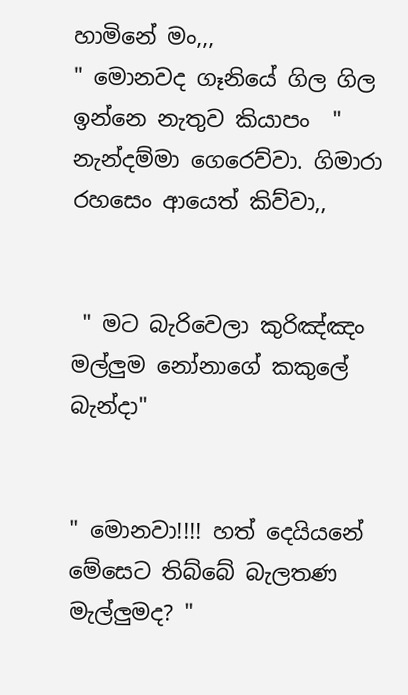හාමිනේ මං,,,
" මොනවද ගෑනියේ ගිල ගිල ඉන්නෙ නැතුව කියාපං  " නැන්දම්මා ගෙරෙව්වා. ගිමාරා රහසෙං ආයෙත් කිව්වා,,


 " මට බැරිවෙලා කුරිඤ්ඤං මල්ලුම නෝනාගේ කකුලේ බැන්දා"


" මොනවා!!!! හත් දෙයියනේ මේසෙට තිබ්බේ බැලතණ මැල්ලුමද? "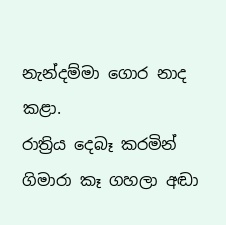නැන්දම්මා ගොර නාද කළා.
රාත්‍රිය දෙබෑ කරමින් ගිමාරා කෑ ගහලා අඬා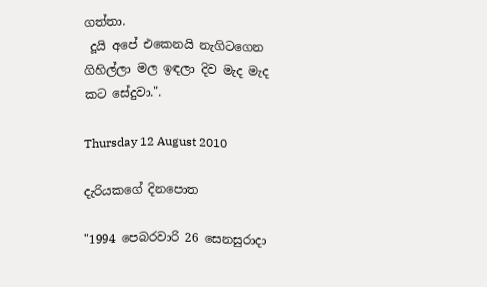ගත්තා.
 දූයි අපේ එකෙනයි නැගිටගෙන ගිහිල්ලා මල ඉඳලා දිව මැද මැද කට සේදුවා.".

Thursday 12 August 2010

දැරියකගේ දිනපොත

"1994 පෙබරවාරි 26 සෙනසුරාදා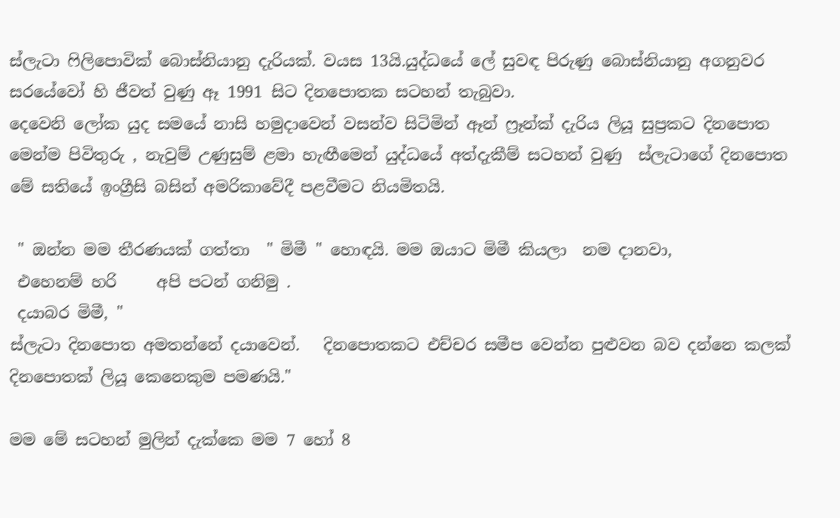ස්ලැටා ෆිලිපොවික් බොස්නියානු දැරියක්. වයස 13යි.යුද්ධයේ ලේ සුවඳ පිරුණු බොස්නියානු අගනුවර  සරයේවෝ හි ජීවත් වුණු ඈ 1991 සිට දිනපොතක සටහන් තැබුවා.
දෙවෙනි ලෝක යුද සමයේ නාසි හමුදාවෙන් වසන්ව සිටිමින් ඈන් ෆ්‍රෑන්ක් දැරිය ලියූ සුප්‍රකට දිනපොත මෙන්ම පිවිතුරු , නැවුම් උණුසුම් ළමා හැඟීමෙන් යුද්ධයේ අත්දැකීම් සටහන් වුණු  ස්ලැටාගේ දිනපොත මේ සතියේ ඉංග්‍රීසි බසින් අමරිකාවේදී පළවීමට නියමිතයි.

 " ඔන්න මම තීරණයක් ගත්තා  " මිමී " හොඳයි. මම ඔයාට මිමී කියලා  නම දානවා,
 එහෙනම් හරි     අපි පටන් ගනිමු .
 දයාබර මිමී, "
ස්ලැටා දිනපොත අමතන්නේ දයාවෙන්.   දිනපොතකට එච්චර සමීප වෙන්න පුළුවන බව දන්නෙ කලක් දිනපොතක් ලියූ කෙනෙකුම පමණයි."

මම මේ සටහන් මුලින් දැක්කෙ මම 7 හෝ 8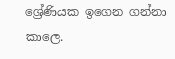ශ්‍රේණියක ඉගෙන ගන්නා කාලෙ.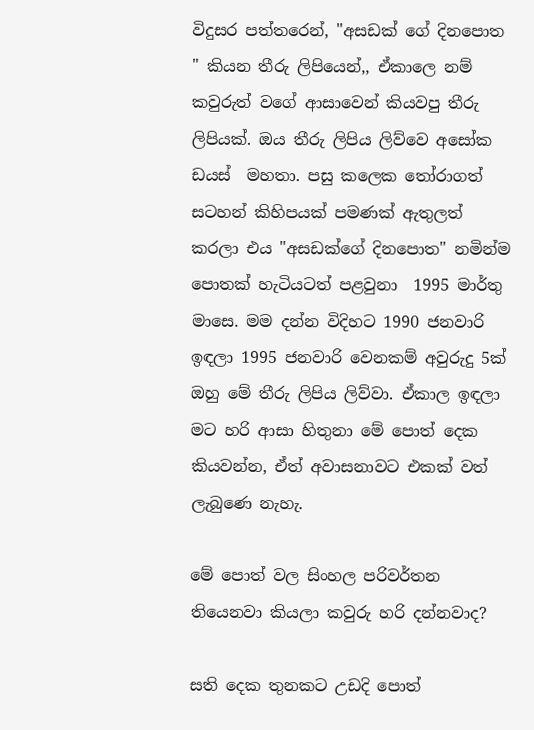විදුසර පත්තරෙන්, "අසඩක් ගේ දිනපොත " කියන තීරු ලිපියෙන්,, ඒකාලෙ නම් කවුරුත් වගේ ආසාවෙන් කියවපු තීරු ලිපියක්. ඔය තීරු ලිපිය ලිව්වෙ අසෝක ඩයස්  මහතා. පසු කලෙක තෝරාගත් සටහන් කිහිපයක් පමණක් ඇතුලත් කරලා එය "අසඩක්ගේ දිනපොත" නමින්ම පොතක් හැටියටත් පළවුනා  1995 මාර්තු මාසෙ. මම දන්න විදිහට 1990 ජනවාරි ඉඳලා 1995 ජනවාරි වෙනකම් අවුරුදු 5ක් ඔහු මේ තීරු ලිපිය ලිව්වා. ඒකාල ඉඳලා මට හරි ආසා හිතුනා මේ පොත් දෙක කියවන්න, ඒත් අවාසනාවට එකක් වත් ලැබුණෙ නැහැ.

මේ පොත් වල සිංහල පරිවර්තන තියෙනවා කියලා කවුරු හරි දන්නවාද?

සති දෙක තුනකට උඩදි පොත්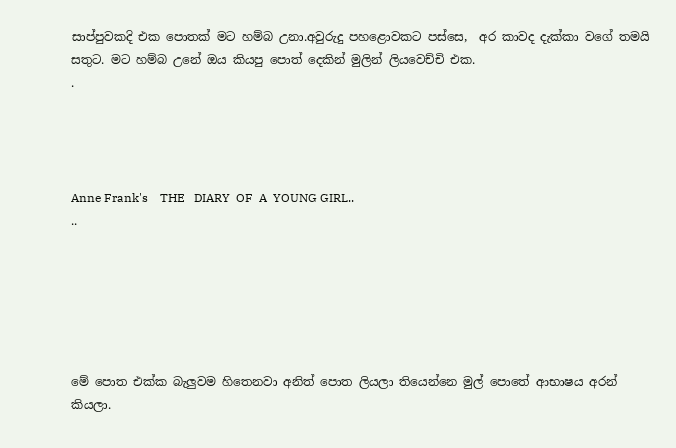සාප්පුවකදි එක පොතක් මට හම්බ උනා.අවුරුදු පහළොවකට පස්සෙ,  අර කාවද දැක්කා වගේ තමයි සතුට. මට හම්බ උනේ ඔය කියපු පොත් දෙකින් මුලින් ලියවෙච්චි එක.
.




Anne Frank's    THE   DIARY  OF  A  YOUNG GIRL..
..






මේ පොත එක්ක බැලුවම හිතෙනවා අනිත් පොත ලියලා තියෙන්නෙ මුල් පොතේ ආභාෂය අරන් කියලා.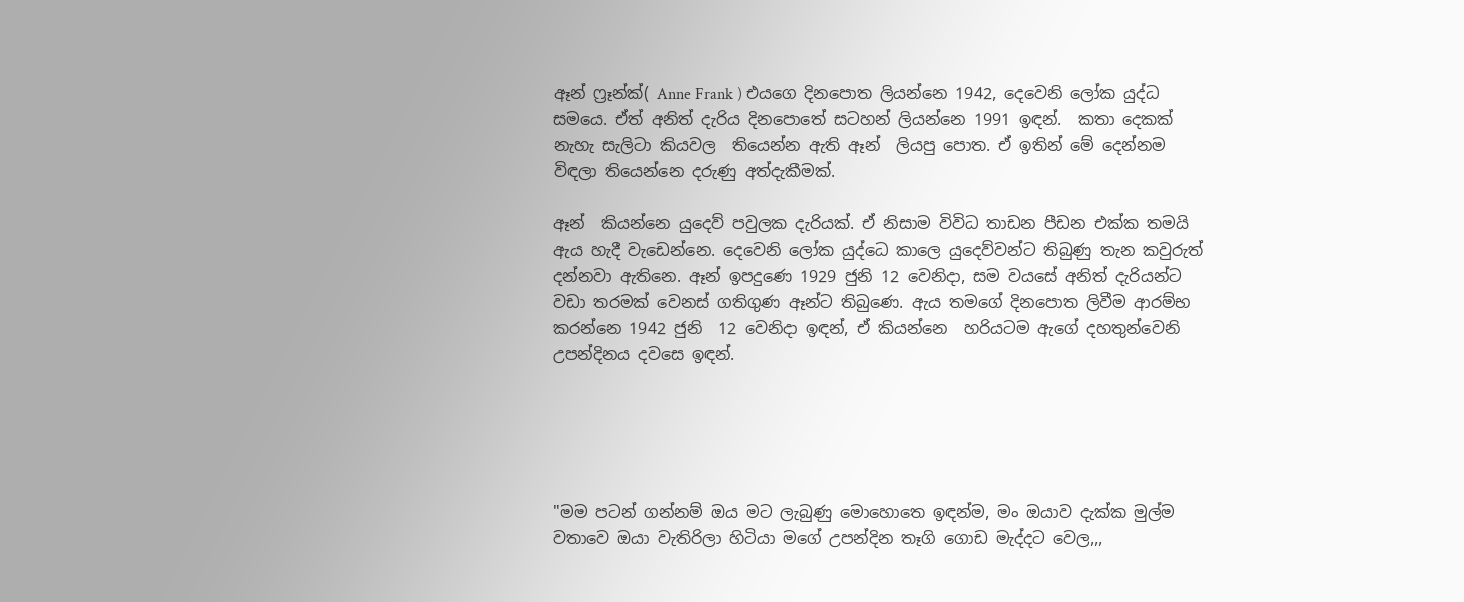ඈන් ෆ්‍රෑන්ක්( Anne Frank ) එයගෙ දිනපොත ලියන්නෙ 1942, දෙවෙනි ලෝක යුද්ධ සමයෙ. ඒත් අනිත් දැරිය දිනපොතේ සටහන් ලියන්නෙ 1991 ඉඳන්.  කතා දෙකක් නැහැ සැලිටා කියවල  තියෙන්න ඇති ඈන්  ලියපු පොත. ඒ ඉතින් මේ දෙන්නම විඳලා තියෙන්නෙ දරුණු අත්දැකීමක්.

ඈන්  කියන්නෙ යුදෙව් පවුලක දැරියක්. ඒ නිසාම විවිධ තාඩන පීඩන එක්ක තමයි ඇය හැදී වැඩෙන්නෙ. දෙවෙනි ලෝක යුද්ධෙ කාලෙ යුදෙව්වන්ට තිබුණු තැන කවුරුත් දන්නවා ඇතිනෙ. ඈන් ඉපදුණෙ 1929 ජුනි 12 වෙනිදා, සම වයසේ අනිත් දැරියන්ට වඩා තරමක් වෙනස් ගතිගුණ ඈන්ට තිබුණෙ. ඇය තමගේ දිනපොත ලිවීම ආරම්භ කරන්නෙ 1942 ජුනි  12 වෙනිදා ඉඳන්, ඒ කියන්නෙ  හරියටම ඇගේ දහතුන්වෙනි උපන්දිනය දවසෙ ඉඳන්.





"මම පටන් ගන්නම් ඔය මට ලැබුණු මොහොතෙ ඉඳන්ම, මං ඔයාව දැක්ක මුල්ම වතාවෙ ඔයා වැතිරිලා හිටියා මගේ උපන්දින තෑගි ගොඩ මැද්දට වෙල,,,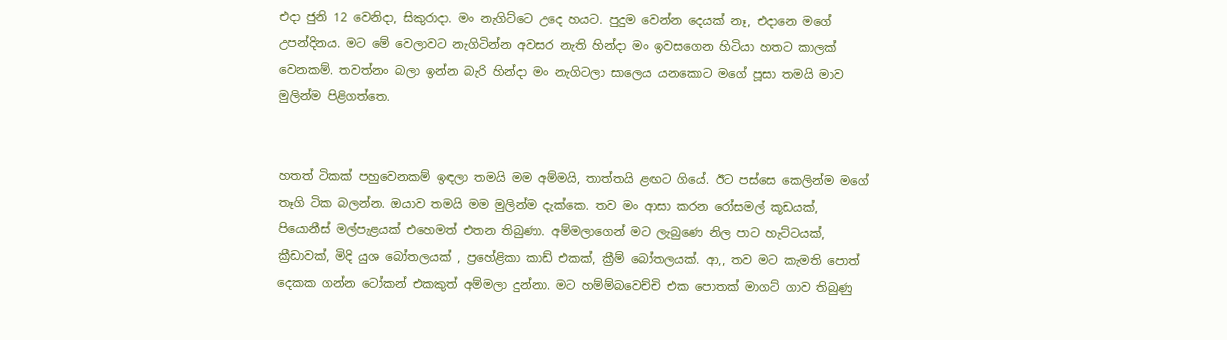එදා ජුනි 12 වෙනිදා, සිකුරාදා. මං නැගිට්ටෙ උදෙ හයට. පුදුම වෙන්න දෙයක් නෑ, එදානෙ මගේ උපන්දිනය. මට මේ වෙලාවට නැගිටින්න අවසර නැති හින්දා මං ඉවසගෙන හිටියා හතට කාලක් වෙනකම්. තවත්නං බලා ඉන්න බැරි හින්දා මං නැගිටලා සාලෙය යනකොට මගේ පූසා තමයි මාව මුලින්ම පිළිගත්තෙ.


හතත් ටිකක් පහුවෙනකම් ඉඳලා තමයි මම අම්මයි, තාත්තයි ළඟට ගියේ. ඊට පස්සෙ කෙලින්ම මගේ තෑගි ටික බලන්න. ඔයාව තමයි මම මුලින්ම දැක්කෙ. තව මං ආසා කරන රෝසමල් කූඩයක්, පියොනීස් මල්පැළයක් එහෙමත් එතන තිබුණා. අම්මලාගෙන් මට ලැබුණෙ නිල පාට හැට්ටයක්, ක්‍රීඩාවක්, මිදි යුශ බෝතලයක් , ප්‍රහේළිකා කාඩ් එකක්, ක්‍රීම් බෝතලයක්. ආ,, තව මට කැමති පොත් දෙකක ගන්න ටෝකන් එකකුත් අම්මලා දුන්නා. මට හම්ම්බවෙච්චි එක පොතක් මාගට් ගාව තිබුණු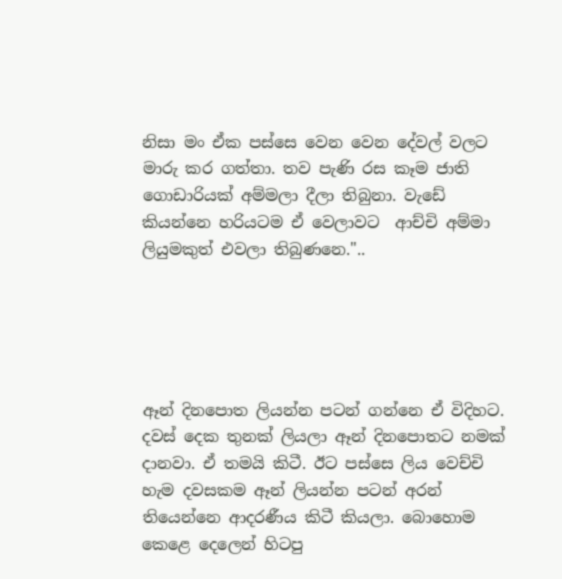නිසා මං ඒක පස්සෙ වෙන වෙන දේවල් වලට මාරු කර ගත්තා. තව පැණි රස කෑම ජාති ගොඩාරියක් අම්මලා දීලා තිබුනා. වැඩේ කියන්නෙ හරියටම ඒ වෙලාවට  ආච්චි අම්මා ලියුමකුත් එවලා තිබුණනෙ."..





ඈන් දිනපොත ලියන්න පටන් ගන්නෙ ඒ විදිහට. දවස් දෙක තුනක් ලියලා ඈන් දිනපොතට නමක් දානවා. ඒ තමයි කිටී. ඊට පස්සෙ ලිය වෙච්චි හැම දවසකම ඈන් ලියන්න පටන් අරන් තියෙන්නෙ ආදරණීය කිටී කියලා. බොහොම කෙළෙ දෙලෙන් හිටපු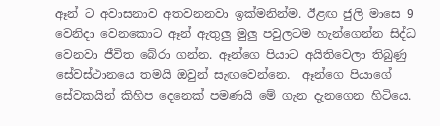ඈන් ට අවාසනාව අතවනනවා ඉක්මනින්ම. ඊළඟ ජුලි මාසෙ 9 වෙනිදා වෙනකොට ඈන් ඇතුලු මුලු පවුලටම හැන්ගෙන්න සිද්ධ වෙනවා ජීවිත බේරා ගන්න. ඈන්ගෙ පියාට අයිතිවෙලා තිබුණු සේවස්ථානයෙ තමයි ඔවුන් සැඟවෙන්නෙ.  ඈන්ගෙ පියාගේ සේවකයින් කිහිප දෙනෙක් පමණයි මේ ගැන දැනගෙන හිටියෙ.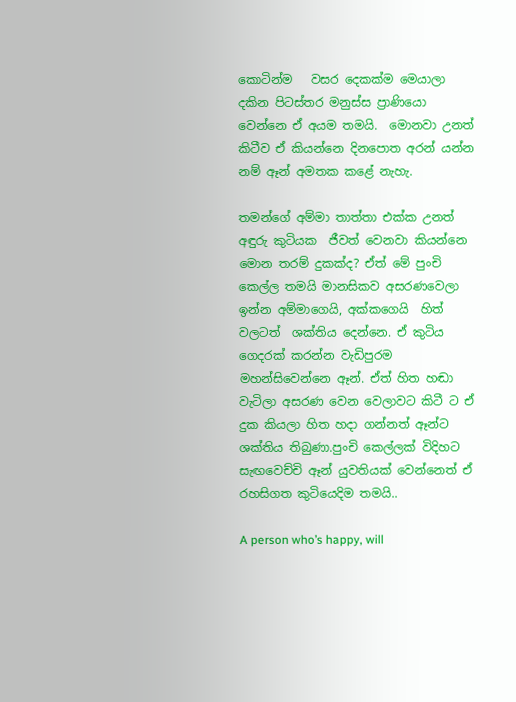කොටින්ම   වසර දෙකක්ම මෙයාලා දකින පිටස්තර මනුස්ස ප්‍රාණියො වෙන්නෙ ඒ අයම තමයි.  මොනවා උනත් කිටීව ඒ කියන්නෙ දිනපොත අරන් යන්න නම් ඈන් අමතක කළේ නැහැ.

තමන්ගේ අම්මා තාත්තා එක්ක උනත් අඳුරු කුටියක  ජීවත් වෙනවා කියන්නෙ මොන තරම් දුකක්ද? ඒත් මේ පුංචි කෙල්ල තමයි මානසිකව අසරණවෙලා ඉන්න අම්මාගෙයි, අක්කගෙයි  හිත් වලටත්  ශක්තිය දෙන්නෙ. ඒ කුටිය ගෙදරක් කරන්න වැඩිපුරම මහන්සිවෙන්නෙ ඈන්. ඒත් හිත හඬා වැටිලා අසරණ වෙන වෙලාවට කිටී ට ඒ දුක කියලා හිත හදා ගන්නත් ඈන්ට ශක්තිය තිබුණා.පුංචි කෙල්ලක් විදිහට සැඟවෙච්චි ඈන් යුවතියක් වෙන්නෙත් ඒ  රහසිගත කුටියෙදිම තමයි..

A person who’s happy, will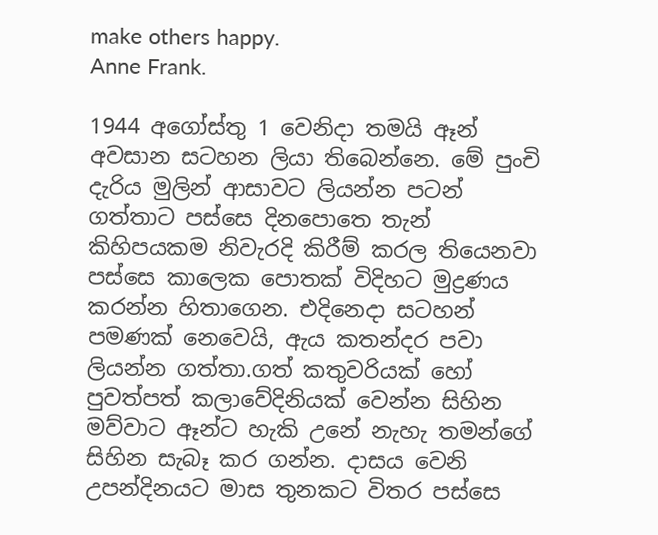make others happy.
Anne Frank.

1944 අගෝස්තු 1 වෙනිදා තමයි ඈන් අවසාන සටහන ලියා තිබෙන්නෙ. මේ පුංචි දැරිය මුලින් ආසාවට ලියන්න පටන් ගත්තාට පස්සෙ දිනපොතෙ තැන් කිහිපයකම නිවැරදි කිරීම් කරල තියෙනවා පස්සෙ කාලෙක පොතක් විදිහට මුද්‍රණය කරන්න හිතාගෙන. එදිනෙදා සටහන් පමණක් නෙවෙයි, ඇය කතන්දර පවා ලියන්න ගත්තා.ගත් කතුවරියක් හෝ පුවත්පත් කලාවේදිනියක් වෙන්න සිහින මව්වාට ඈන්ට හැකි උනේ නැහැ තමන්ගේ සිහින සැබෑ කර ගන්න. දාසය වෙනි උපන්දිනයට මාස තුනකට විතර පස්සෙ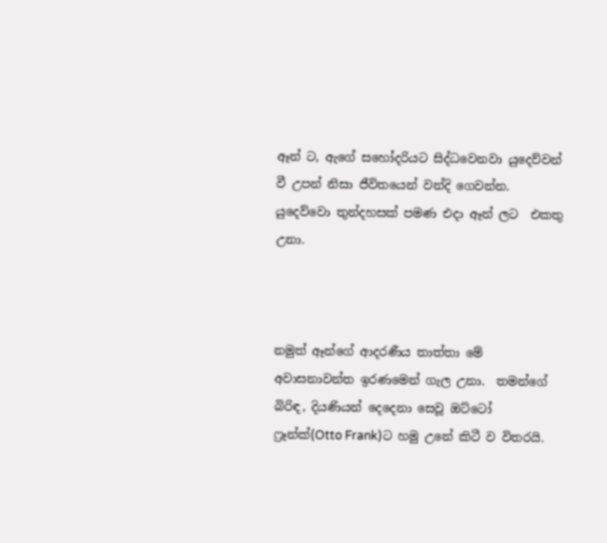ඈන් ට, ඇගේ සහෝදරියට සිද්ධවෙනවා යුදෙව්වන් වී උපන් නිසා ජීවිතයෙන් වන්දි ගෙවන්න. යුදෙව්වො තුන්දහසක් පමණ එදා ඈන් ලට  එකතු උනා.



නමුත් ඈන්ගේ ආදරණීය තාත්තා මේ අවාසනාවන්ත ඉරණමෙන් ගැල උනා.  තමන්ගේ බිරිඳ, දියණියන් දෙදෙනා සෙවූ ඔට්ටෝ ෆ්‍රෑන්ක්(Otto Frank)ට හමු උනේ කිටී ව විතරයි.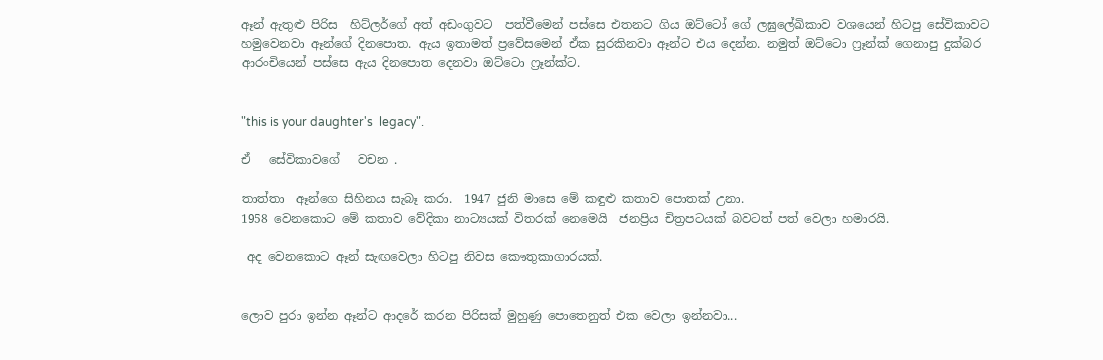ඈන් ඇතුළු පිරිස  හිට්ලර්ගේ අත් අඩංගුවට  පත්වීමෙන් පස්සෙ එතනට ගිය ඔට්ටෝ ගේ ලඝුලේඛිකාව වශයෙන් හිටපු සේවිකාවට හමුවෙනවා ඈන්ගේ දිනපොත. ඇය ඉතාමත් ප්‍රවේසමෙන් ඒක සුරකිනවා ඈන්ට එය දෙන්න. නමුත් ඔට්ටො ෆ්‍රෑන්ක් ගෙනාපු දුක්බර ආරංචියෙන් පස්සෙ ඇය දිනපොත දෙනවා ඔට්ටො ෆ්‍රෑන්ක්ට.


"this is your daughter's  legacy".

ඒ   සේවිකාවගේ   වචන .

තාත්තා  ඈන්ගෙ සිහිනය සැබෑ කරා.  1947 ජුනි මාසෙ මේ කඳුළු කතාව පොතක් උනා.
1958 වෙනකොට මේ කතාව වේදිකා නාට්‍යයක් විතරක් නෙමෙයි  ජනප්‍රිය චිත්‍රපටයක් බවටත් පත් වෙලා හමාරයි.

 අද වෙනකොට ඈන් සැඟවෙලා හිටපු නිවස කෞතුකාගාරයක්.


ලොව පුරා ඉන්න ඈන්ට ආදරේ කරන පිරිසක් මුහුණු පොතෙනුත් එක වෙලා ඉන්නවා...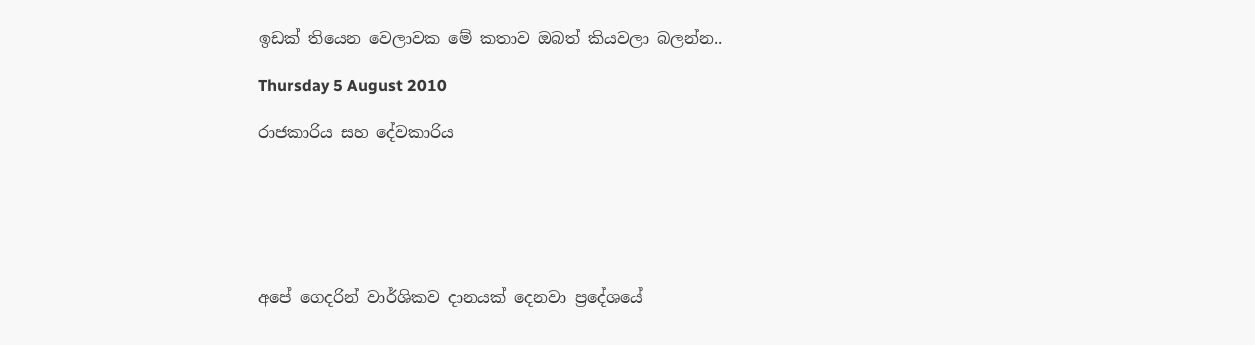ඉඩක් තියෙන වෙලාවක මේ කතාව ඔබත් කියවලා බලන්න..

Thursday 5 August 2010

රාජකාරිය සහ දේවකාරිය






අපේ ගෙදරින් වාර්ශිකව දානයක් දෙනවා ප්‍රදේශයේ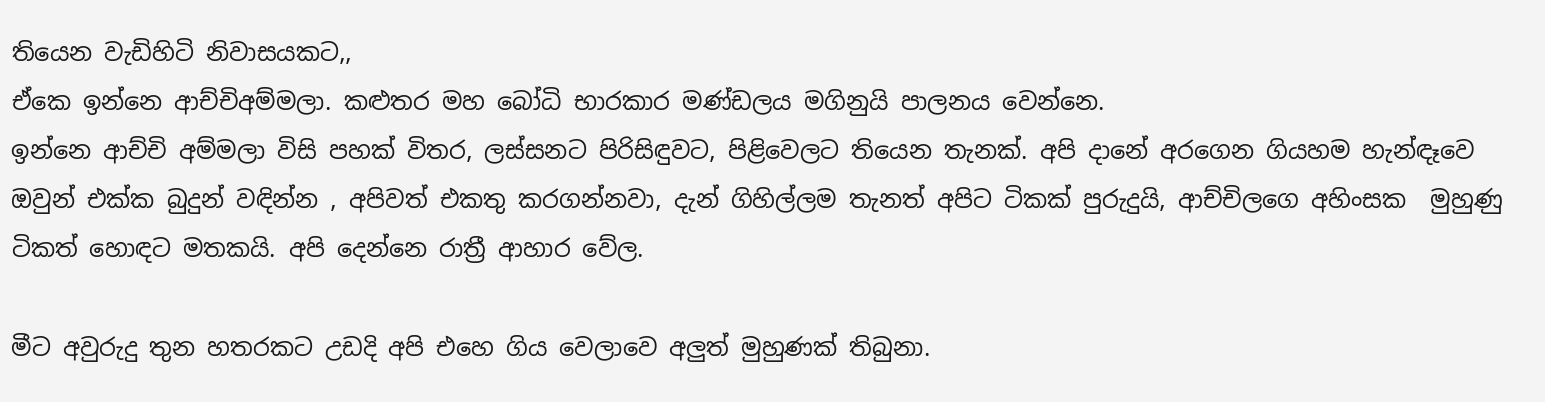තියෙන වැඩිහිටි නිවාසයකට,,
ඒකෙ ඉන්නෙ ආච්චිඅම්මලා. කළුතර මහ බෝධි භාරකාර මණ්ඩලය මගිනුයි පාලනය වෙන්නෙ.
ඉන්නෙ ආච්චි අම්මලා විසි පහක් විතර, ලස්සනට පිරිසිඳුවට, පිළිවෙලට තියෙන තැනක්. අපි දානේ අරගෙන ගියහම හැන්ඳෑවෙ ඔවුන් එක්ක බුදුන් වඳින්න , අපිවත් එකතු කරගන්නවා, දැන් ගිහිල්ලම තැනත් අපිට ටිකක් පුරුදුයි, ආච්චිලගෙ අහිංසක  මුහුණු ටිකත් හොඳට මතකයි. අපි දෙන්නෙ රාත්‍රී ආහාර වේල.

මීට අවුරුදු තුන හතරකට උඩදි අපි එහෙ ගිය වෙලාවෙ අලුත් මුහුණක් තිබුනා.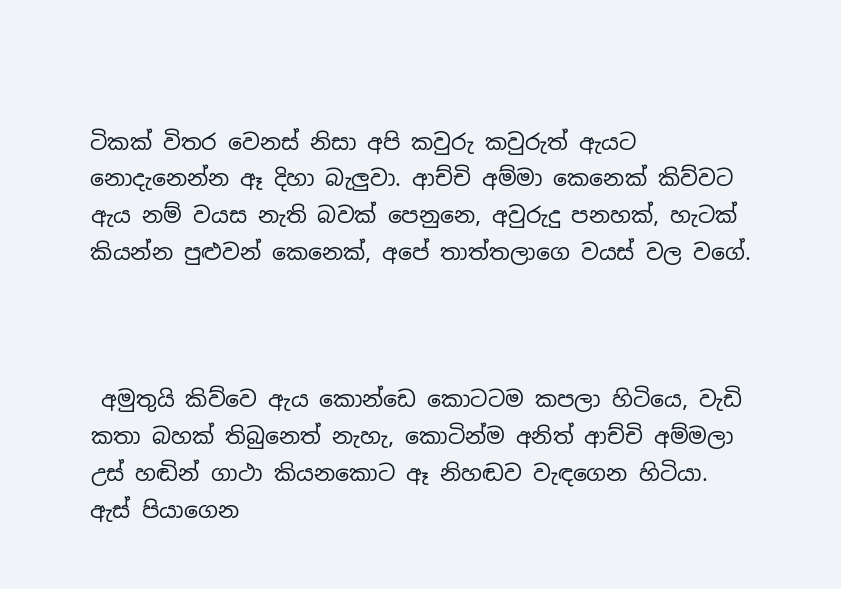ටිකක් විතර වෙනස් නිසා අපි කවුරු කවුරුත් ඇයට නොදැනෙන්න ඈ දිහා බැලුවා. ආච්චි අම්මා කෙනෙක් කිව්වට ඇය නම් වයස නැති බවක් පෙනුනෙ, අවුරුදු පනහක්, හැටක් කියන්න පුළුවන් කෙනෙක්, අපේ තාත්තලාගෙ වයස් වල වගේ.



 අමුතුයි කිව්වෙ ඇය කොන්ඩෙ කොටටම කපලා හිටියෙ, වැඩි කතා බහක් තිබුනෙත් නැහැ, කොටින්ම අනිත් ආච්චි අම්මලා උස් හඬින් ගාථා කියනකොට ඈ නිහඬව වැඳගෙන හිටියා. ඇස් පියාගෙන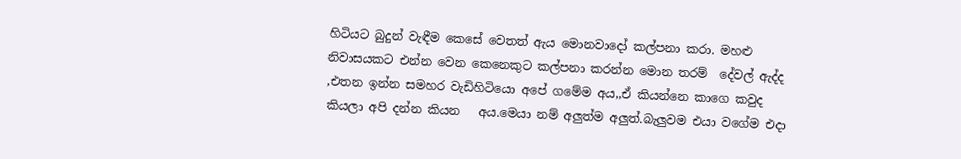හිටියට බුදුන් වැඳීම කෙසේ වෙතත් ඇය මොනවාදෝ කල්පනා කරා. මහළු නිවාසයකට එන්න වෙන කෙනෙකුට කල්පනා කරන්න මොන තරම්  දේවල් ඇද්ද  ,එතන ඉන්න සමහර වැඩිහිටියො අපේ ගමේම අය,,ඒ කියන්නෙ කාගෙ කවුද කියලා අපි දන්න කියන   අය.මෙයා නම් අලුත්ම අලුත්.බැලුවම එයා වගේම එදා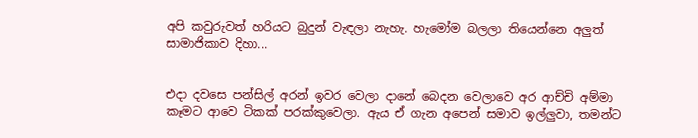අපි කවුරුවත් හරියට බුදුන් වැඳලා නැහැ. හැමෝම බලලා තියෙන්නෙ අලුත් සාමාජිකාව දිහා...


එදා දවසෙ පන්සිල් අරන් ඉවර වෙලා දානේ බෙදන වෙලාවෙ අර ආච්චි අම්මා කෑමට ආවෙ ටිකක් පරක්කුවෙලා. ඇය ඒ ගැන අපෙන් සමාව ඉල්ලුවා, තමන්ට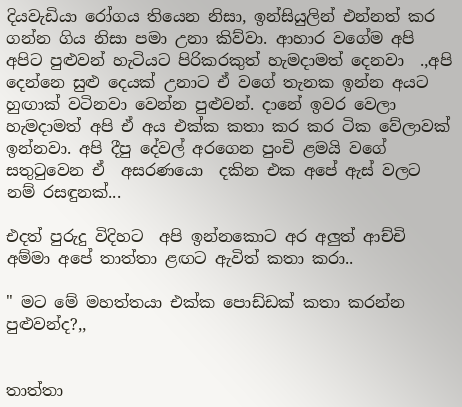දියවැඩියා රෝගය තියෙන නිසා, ඉන්සියුලින් එන්නත් කර ගන්න ගිය නිසා පමා උනා කිව්වා. ආහාර වගේම අපි අපිට පුළුවන් හැටියට පිරිකරකුත් හැමදාමත් දෙනවා  .,අපි දෙන්නෙ සුළු දෙයක් උනාට ඒ වගේ තැනක ඉන්න අයට හුඟාක් වටිනවා වෙන්න පුළුවන්. දානේ ඉවර වෙලා හැමදාමත් අපි ඒ අය එක්ක කතා කර කර ටික වේලාවක් ඉන්නවා. අපි දීපු දේවල් අරගෙන පුංචි ළමයි වගේ සතුටුවෙන ඒ  අසරණයො  දකින එක අපේ ඇස් වලට නම් රසඳුනක්...

එදත් පුරුදු විදිහට  අපි ඉන්නකොට අර අලුත් ආච්චි අම්මා අපේ තාත්තා ළඟට ඇවිත් කතා කරා..

" මට මේ මහත්තයා එක්ක පොඩ්ඩක් කතා කරන්න පුළුවන්ද?,,


තාත්තා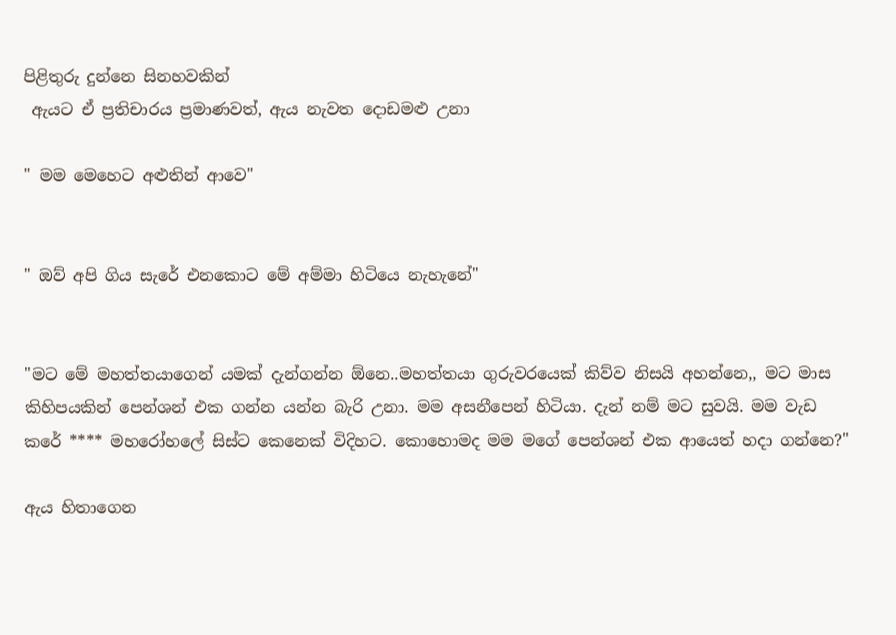පිළිතුරු දුන්නෙ සිනහවකින්
 ඇයට ඒ ප්‍රතිචාරය ප්‍රමාණවත්, ඇය නැවත දොඩමළු උනා

" මම මෙහෙට අළුතින් ආවෙ"


" ඔව් අපි ගිය සැරේ එනකොට මේ අම්මා හිටියෙ නැහැනේ"


"මට මේ මහත්තයාගෙන් යමක් දැන්ගන්න ඕනෙ..මහත්තයා ගුරුවරයෙක් කිව්ව නිසයි අහන්නෙ,, මට මාස කිහිපයකින් පෙන්ශන් එක ගන්න යන්න බැරි උනා. මම අසනීපෙන් හිටියා. දැන් නම් මට සුවයි. මම වැඩ කරේ **** මහරෝහලේ සිස්ට කෙනෙක් විදිහට. කොහොමද මම මගේ පෙන්ශන් එක ආයෙත් හදා ගන්නෙ?"

ඇය හිතාගෙන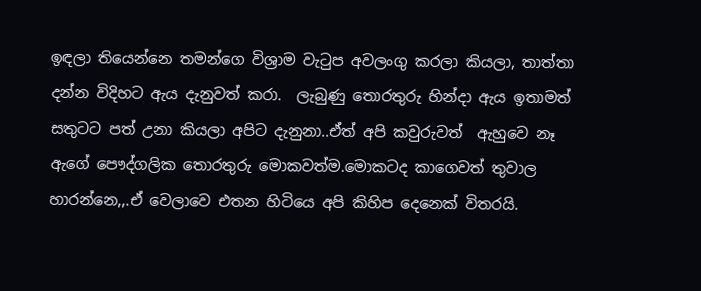ඉඳලා තියෙන්නෙ තමන්ගෙ විශ්‍රාම වැටුප අවලංගු කරලා කියලා, තාත්තා  දන්න විදිහට ඇය දැනුවත් කරා.  ලැබුණු තොරතුරු හින්දා ඇය ඉතාමත් සතුටට පත් උනා කියලා අපිට දැනුනා..ඒත් අපි කවුරුවත්  ඇහුවෙ නෑ ඇගේ පෞද්ගලික තොරතුරු මොකවත්ම.මොකටද කාගෙවත් තුවාල හාරන්නෙ,,.ඒ වෙලාවෙ එතන හිටියෙ අපි කිහිප දෙනෙක් විතරයි.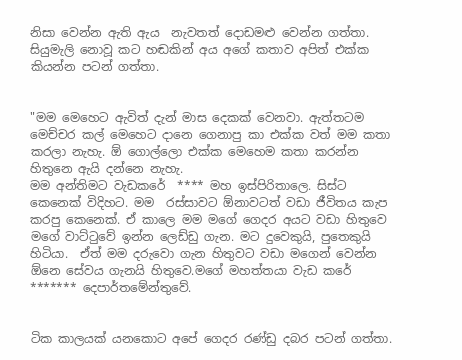නිසා වෙන්න ඇති ඇය  නැවතත් දොඩමළු වෙන්න ගත්තා. සියුමැලි නොවූ කට හඬකින් අය අගේ කතාව අපිත් එක්ක කියන්න පටන් ගත්තා.


"මම මෙහෙට ඇවිත් දැන් මාස දෙකක් වෙනවා. ඇත්තටම මෙච්චර කල් මෙහෙට දානෙ ගෙනාපු කා එක්ක වත් මම කතා කරලා නැහැ. ඕ ගොල්ලො එක්ක මෙහෙම කතා කරන්න හිතුනෙ ඇයි දන්නෙ නැහැ.
මම අන්තිමට වැඩකරේ  **** මහ ඉස්පිරිතාලෙ. සිස්ට කෙනෙක් විදිහට. මම  රස්සාවට ඕනාවටත් වඩා ජීවිතය කැප කරපු කෙනෙක්. ඒ කාලෙ මම මගේ ගෙදර අයට වඩා හිතුවෙ මගේ වාට්ටුවේ ඉන්න ලෙඩ්ඩු ගැන. මට දුවෙකුයි, පුතෙකුයි හිටියා.  ඒත් මම දරුවො ගැන හිතුවට වඩා මගෙන් වෙන්න ඕනෙ සේවය ගැනයි හිතුවෙ.මගේ මහත්තයා වැඩ කරේ   ******* දෙපාර්තමේන්තුවේ.


ටික කාලයක් යනකොට අපේ ගෙදර රණ්ඩු දබර පටන් ගත්තා.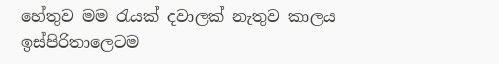හේතුව මම රැයක් දවාලක් නැතුව කාලය ඉස්පිරිතාලෙටම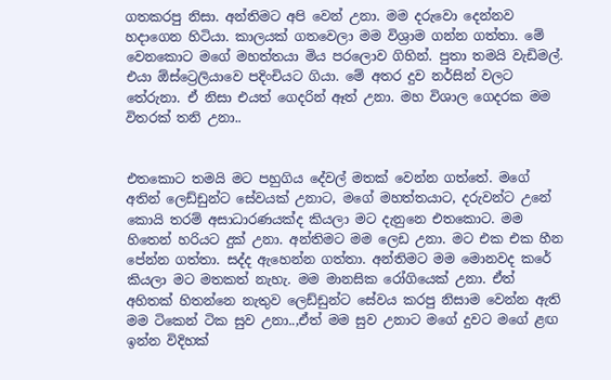ගතකරපු නිසා. අන්තිමට අපි වෙන් උනා. මම දරුවො දෙන්නව හදාගෙන හිටියා. කාලයක් ගතවෙලා මම විශ්‍රාම ගන්න ගත්තා. මේ වෙනකොට මගේ මහත්තයා මිය පරලොව ගිහින්. පුතා තමයි වැඩිමල්. එයා ඕස්ට්‍රෙලියාවෙ පදිංචියට ගියා. මේ අතර දුව නර්සින් වලට තේරුනා. ඒ නිසා එයත් ගෙදරින් ඈත් උනා. මහ විශාල ගෙදරක මම විතරක් තනි උනා..


එතකොට තමයි මට පහුගිය දේවල් මතක් වෙන්න ගත්තේ. මගේ අතින් ලෙඩ්ඩුන්ට සේවයක් උනාට, මගේ මහත්තයාට, දරුවන්ට උනේ කොයි තරම් අසාධාරණයක්ද කියලා මට දැනුනෙ එතකොට. මම හිතෙන් හරියට දුක් උනා. අන්තිමට මම ලෙඩ උනා. මට එක එක හීන පේන්න ගත්තා. සද්ද ඇහෙන්න ගත්තා. අන්තිමට මම මොනවද කරේ කියලා මට මතකත් නැහැ. මම මානසික රෝගියෙක් උනා. ඒත් අහිතක් හිතන්නෙ නැතුව ලෙඩ්ඩුන්ට සේවය කරපු නිසාම වෙන්න ඇති මම ටිකෙන් ටික සුව උනා..,ඒත් මම සුව උනාට මගේ දුවට මගේ ළඟ ඉන්න විදිහක්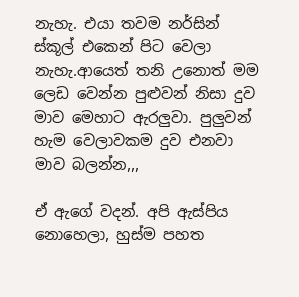නැහැ. එයා තවම නර්සින් ස්කූල් එකෙන් පිට වෙලා නැහැ.ආයෙත් තනි උනොත් මම ලෙඩ වෙන්න පුළුවන් නිසා දුව මාව මෙහාට ඇරලුවා. පුලුවන් හැම වෙලාවකම දුව එනවා මාව බලන්න,,,

ඒ ඇගේ වදන්. අපි ඇස්පිය නොහෙලා, හුස්ම පහත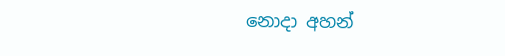නොදා අහන්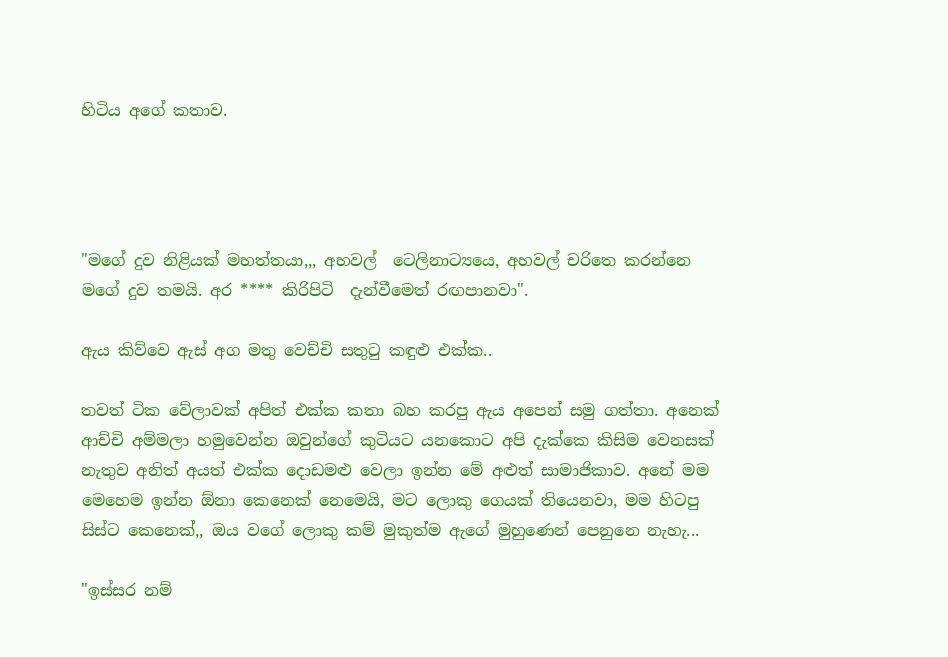හිටිය අගේ කතාව.




"මගේ දුව නිළියක් මහත්තයා,,, අහවල්  ටෙලිනාට්‍යයෙ, අහවල් චරිතෙ කරන්නෙ මගේ දුව තමයි. අර **** කිරිපිටි  දැන්වීමෙත් රඟපානවා".

ඇය කිව්වෙ ඇස් අග මතු වෙච්චි සතුටු කඳුළු එක්ක..

තවත් ටික වේලාවක් අපිත් එක්ක කතා බහ කරපු ඇය අපෙන් සමු ගත්තා. අනෙක් ආච්චි අම්මලා හමුවෙන්න ඔවුන්ගේ කුටියට යනකොට අපි දැක්කෙ කිසිම වෙනසක් නැතුව අනිත් අයත් එක්ක දොඩමළු වෙලා ඉන්න මේ අළුත් සාමාජිකාව. අනේ මම මෙහෙම ඉන්න ඕනා කෙනෙක් නෙමෙයි, මට ලොකු ගෙයක් තියෙනවා, මම හිටපු සිස්ට කෙනෙක්,, ඔය වගේ ලොකු කම් මුකුත්ම ඇගේ මුහුණෙන් පෙනුනෙ නැහැ...

"ඉස්සර නම්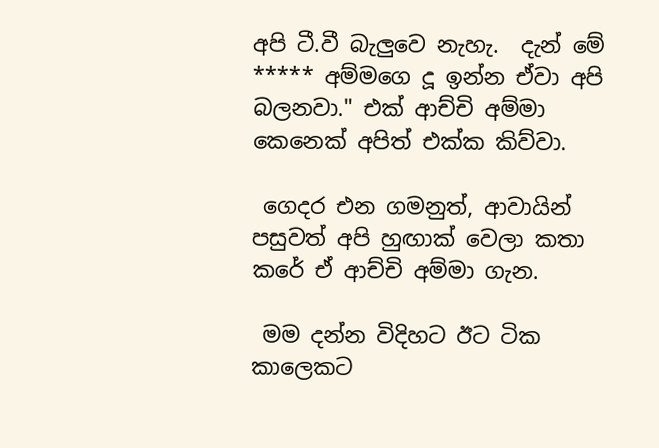අපි ටී.වී බැලුවෙ නැහැ.  දැන් මේ ***** අම්මගෙ දූ ඉන්න ඒවා අපි බලනවා." එක් ආච්චි අම්මා කෙනෙක් අපිත් එක්ක කිව්වා.

 ගෙදර එන ගමනුත්, ආවායින් පසුවත් අපි හුඟාක් වෙලා කතා කරේ ඒ ආච්චි අම්මා ගැන.

 මම දන්න විදිහට ඊට ටික කාලෙකට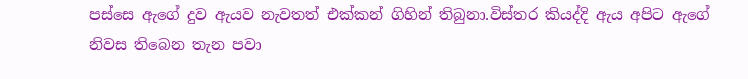පස්සෙ ඇගේ දුව ඇයව නැවතත් එක්කන් ගිහින් තිබුනා.විස්තර කියද්දි ඇය අපිට ඇගේ නිවස තිබෙන තැන පවා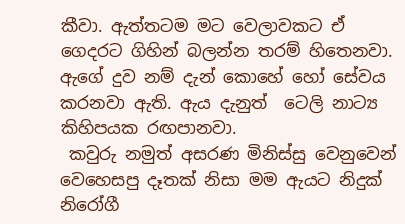කීවා. ඇත්තටම මට වෙලාවකට ඒ ගෙදරට ගිහින් බලන්න තරම් හිතෙනවා. ඇගේ දුව නම් දැන් කොහේ හෝ සේවය කරනවා ඇති. ඇය දැනුත්  ටෙලි නාට්‍ය කිහිපයක රඟපානවා.
 කවුරු නමුත් අසරණ මිනිස්සු වෙනුවෙන් වෙහෙසපු දෑතක් නිසා මම ඇයට නිදුක් නිරෝගී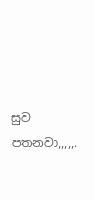සුව පතනවා,,,,,.